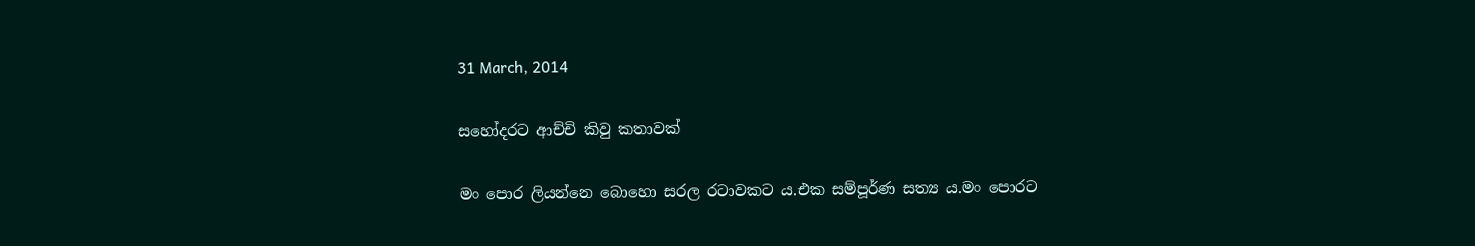31 March, 2014

සහෝදරට ආච්චි කිවු කතාවක්

මං පොර ලියන්නෙ බොහො සරල රටාවකට ය.එක සම්පූර්ණ සත්‍ය ය.මං පොරට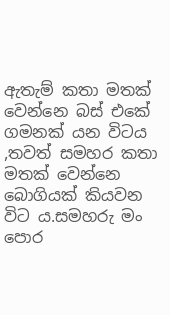ඇතැම් කතා මතක් වෙන්නෙ බස් එකේ ගමනක් යන විටය ,තවත් සමහර කතා මතක් වෙන්නෙ බොගියක් කියවන විට ය.සමහරු මං පොර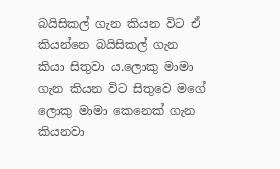බයිසිකල් ගැන කියන විට ඒ කියන්නෙ බයිසිකල් ගැන කියා සිතුවා ය.ලොකු මාමා ගැන කියන විට සිතුවෙ මගේ ලොකු මාමා කෙනෙක් ගැන කියනවා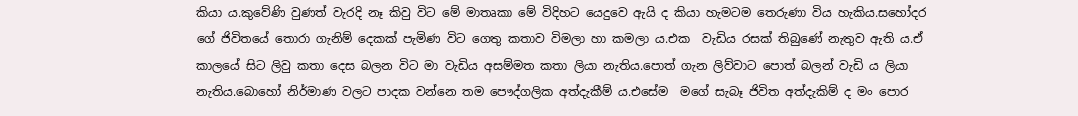කියා ය.කුවේණි වුණත් වැරදි නෑ කිවු විට මේ මාතෘකා මේ විදිහට යෙදුවෙ ඇයි ද කියා හැමටම තෙරුණා විය හැකිය.සහෝදර ගේ ජිවිතයේ තොරා ගැනිම් දෙකක් පැමිණ විට ගෙතු කතාව විමලා හා කමලා ය.එක  වැඩිය රසක් තිබුණේ නැතුව ඇති ය.ඒ කාලයේ සිට ලිවු කතා දෙස බලන විට මා වැඩිය අසම්මත කතා ලියා නැතිය.පොත් ගැන ලිව්වාට පොත් බලන් වැඩි ය ලියා නැතිය.බොහෝ නිර්මාණ වලට පාදක වන්නෙ තම පෞද්ගලික අත්දැකීම් ය.එසේම  මගේ සැබෑ ජිවිත අත්දැකිම් ද මං පොර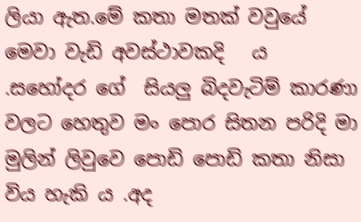ලියා ඇත.මේ කතා මතක් වවුයේ  මෙවා වැඩි අවස්ථාවකදි   ය .සහෝදර ගේ  සියලු බිදවැටිම් කාරණා වලට හෙතුව මං පොර සිතන පරිදි මා මුලින් ලිවුවෙ පොඩි පොඩි කතා නිසා විය හැකි ය .අද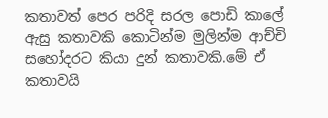කතාවත් පෙර පරිදි සරල පොඩි කාලේ ඇසු කතාවකි කොටින්ම මුලින්ම ආච්චි සහෝදරට කියා දුන් කතාවකි.මේ ඒ කතාවයි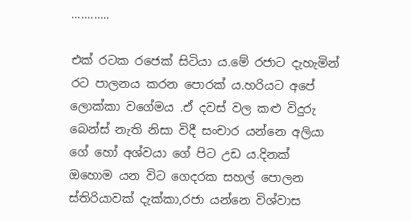............

එක් රටක රජෙක් සිටියා ය.මේ රජාට දැහැමින් රට පාලනය කරන පොරක් ය.හරියට අපේ ලොක්කා වගේමය .ඒ දවස් වල කළු විදුරු බෙන්ස් නැති නිසා විදී සංචාර යන්නෙ අලියා ගේ හෝ අශ්වයා ගේ පිට උඩ ය.දිනක් ඔහොම යන විට ගෙදරක සහල් පොලන ස්තිරියාවක් දැක්කා,රජා යන්නෙ විශ්වාස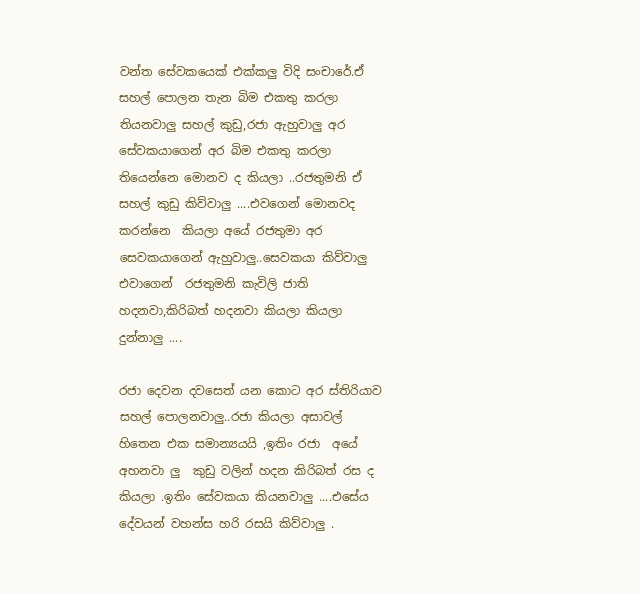වන්ත සේවකයෙක් එක්කලු විදි සංචාරේ.ඒ සහල් පොලන තැන බිම එකතු කරලා තියනවාලු සහල් කුඩු,රජා ඇහුවාලු අර සේවකයාගෙන් අර බිම එකතු කරලා තියෙන්නෙ මොනව ද කියලා ..රජතුමනි ඒ සහල් කුඩු කිව්වාලු ....එවගෙන් මොනවද කරන්නෙ  කියලා අයේ රජතුමා අර සෙවකයාගෙන් ඇහුවාලු..සෙවකයා කිව්වාලු  එවාගෙන්  රජතුමනි කැවිලි ජාති හදනවා,කිරිබත් හදනවා කියලා කියලා දුන්නාලු ....

රජා දෙවන දවසෙත් යන කොට අර ස්තිරියාව සහල් පොලනවාලු..රජා කියලා අසාවල් හිතෙන එක සමාන්‍යයයි ,ඉතිං රජා  අයේ අහනවා ලු  කුඩු වලින් හදන කිරිබත් රස ද කියලා .ඉතිං සේවකයා කියනවාලු ....එසේය දේවයන් වහන්ස හරි රසයි කිව්වාලු .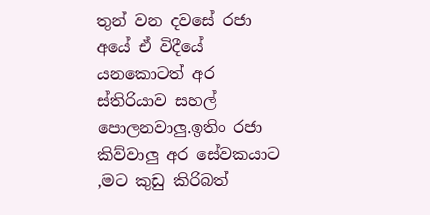තුන් වන දවසේ රජා අයේ ඒ විදීයේ යනකොටත් අර ස්තිරියාව සහල් පොලනවාලු.ඉතිං රජා කිව්වාලු අර සේවකයාට ,මට කුඩු කිරිබත්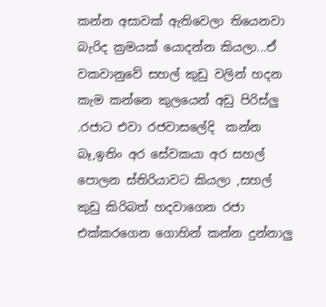කන්න අසාවක් ඇතිවෙලා තියෙනවා බැරිද ක්‍රමයක් යොදන්න කියලා...ඒ වකවානුවේ සහල් කුඩු වලින් හදන කැම කන්නෙ කුලයෙන් අඩු පිරිස්ලු .රජාට එවා රජවාසලේදි  කන්න බෑ,ඉතිං අර සේවකයා අර සහල් පොලන ස්තිරියාවට කියලා ,සහල් කුඩු කිරිබත් හදවාගෙන රජා එක්කරගෙන ගොහින් කන්න දුන්නාලු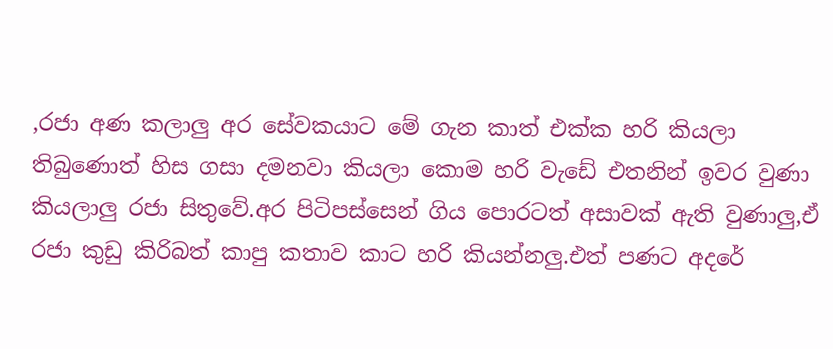,රජා අණ කලාලු අර සේවකයාට මේ ගැන කාත් එක්ක හරි කියලා තිබුණොත් හිස ගසා දමනවා කියලා කොම හරි වැඩේ එතනින් ඉවර වුණා කියලාලු රජා සිතුවේ.අර පිටිපස්සෙන් ගිය පොරටත් අසාවක් ඇති වුණාලු,ඒ රජා කුඩු කිරිබත් කාපු කතාව කාට හරි කියන්නලු.එත් පණට අදරේ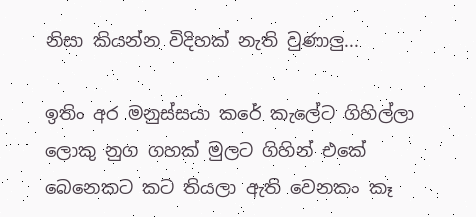නිසා කියන්න විදිහක් නැති වුණාලු...

ඉතිං අර මනුස්සයා කරේ කැලේට ගිහිල්ලා  ලොකු නුග ගහක් මුලට ගිහින් එකේ බෙනෙකට කට තියලා ඇති වෙනකං කෑ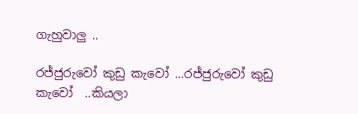ගැහුවාලු ..

රජ්ජුරුවෝ කුඩු කැවෝ ...රජ්ජුරුවෝ කුඩු කැවෝ  ..කියලා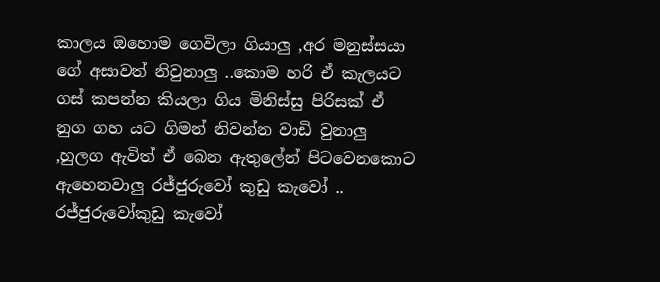කාලය ඔහොම ගෙවිලා ගියාලු ,අර මනුස්සයා ගේ අසාවත් නිවුනාලු ..කොම හරි ඒ කැලයට ගස් කපන්න කියලා ගිය මිනිස්සු පිරිසක් ඒ නුග ගහ යට ගිමන් නිවන්න වාඩි වුනාලු ,හුලග ඇවිත් ඒ බෙන ඇතුලේන් පිටවෙනකොට ඇහෙනවාලු රජ්ජුරුවෝ කුඩු කැවෝ .. රජ්ජුරුවෝකුඩු කැවෝ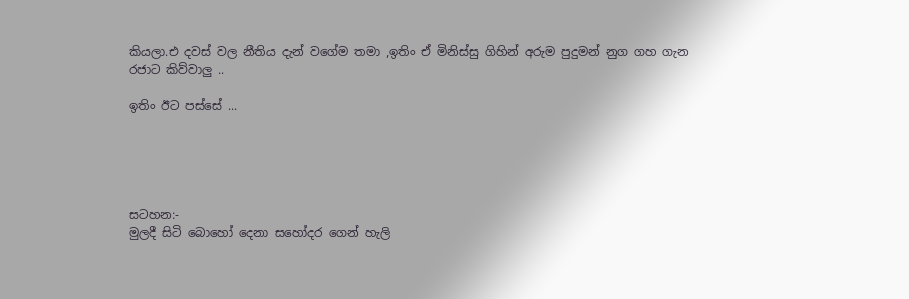කියලා.එ දවස් වල නීතිය දැන් වගේම තමා ,ඉතිං ඒ මිනිස්සු ගිහින් අරුම පුදුමන් නුග ගහ ගැන රජාට කිව්වාලු ..

ඉතිං ඊට පස්සේ ...





සටහන:-
මුලදී සිටි බොහෝ දෙනා සහෝදර ගෙන් හැලි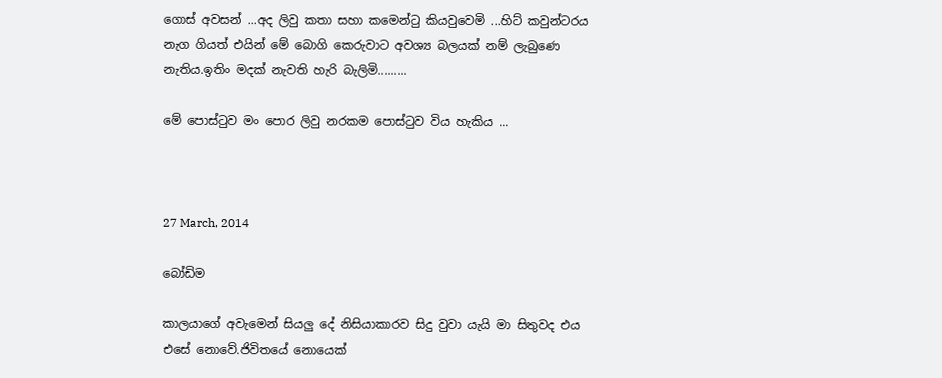ගොස් අවසන් ...අද ලිවු කතා සහා කමෙන්ටු කියවුවෙමි ...හිට් කවුන්ටරය නැග ගියත් එයින් මේ බොගි කෙරුවාට අවශ්‍ය බලයක් නම් ලැබුණෙ නැතිය.ඉතිං මදක් නැවති හැරි බැලිමි.........

මේ පොස්ටුව මං පොර ලිවු නරකම පොස්ටුව විය හැකිය ...



27 March, 2014

බෝඩිම

කාලයාගේ අවැමෙන් සියලු දේ නිසියාකාරව සිදු වුවා යැයි මා සිතුවද එය එසේ නොවේ.ජිවිතයේ නොයෙක්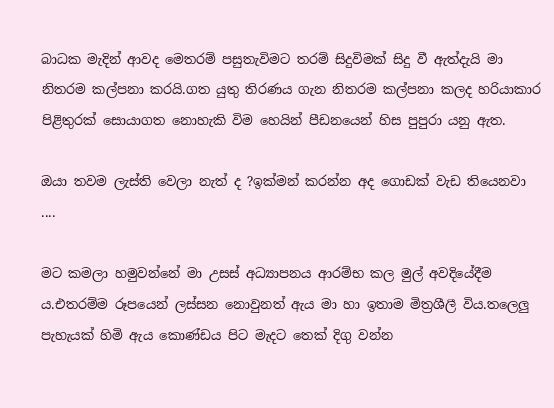බාධක මැදින් ආවද මෙතරම් පසුතැවිමට තරම් සිදුවිමක් සිදු වී ඇත්දැයි මා නිතරම කල්පනා කරයි.ගත යුතු තිරණය ගැන නිතරම කල්පනා කලද හරියාකාර පිළිතුරක් සොයාගත නොහැකි විම හෙයින් පීඩනයෙන් හිස පුපුරා යනු ඇත.

ඔයා තවම ලැස්ති වෙලා නැත් ද ?ඉක්මන් කරන්න අද ගොඩක් වැඩ තියෙනවා ....

මට කමලා හමුවන්නේ මා උසස් අධ්‍යාපනය ආරම්භ කල මුල් අවදියේදීම ය.එතරම්ම රූපයෙන් ලස්සන නොවුනත් ඇය මා හා ඉතාම මිත්‍රශීලී විය.තලෙලු පැහැයක් හිමි ඇය කොණ්ඩය පිට මැදට තෙක් දිගු වන්න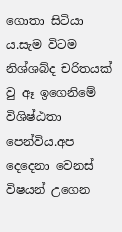ගොතා සිටියා ය.සැම විටම නිශ්ශබ්ද චරිතයක් වු ඈ ඉගෙනිමේ විශිෂ්ඨතා පෙන්විය.අප දෙදෙනා වෙනස් විෂයන් උගෙන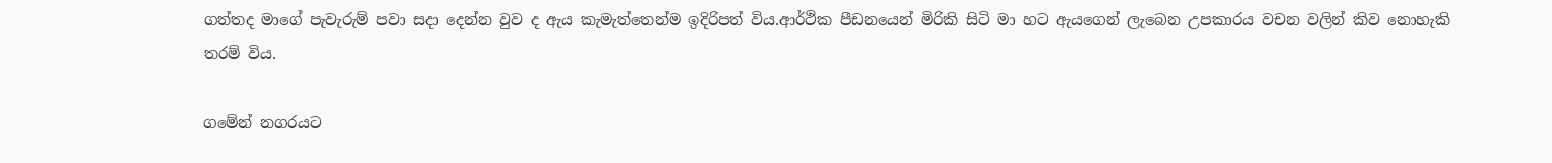ගත්තද මාගේ පැවැරුම් පවා සදා දෙන්න වුව ද ඇය කැමැත්තෙන්ම ඉදිරිපත් විය.ආර්ථික පීඩනයෙන් මිරිකි සිටි මා හට ඇයගෙන් ලැබෙන උපකාරය වචන වලින් කිව නොහැකි තරම් විය.

ගමේන් නගරයට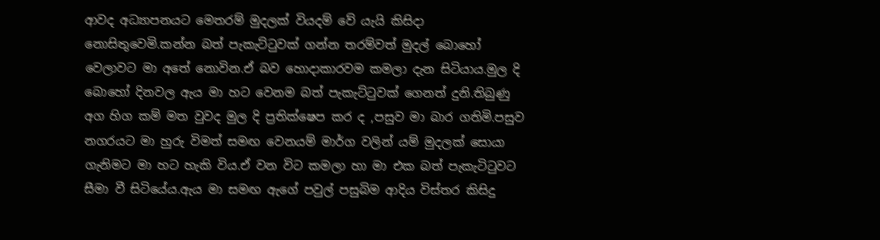ආවද අධ්‍යාපනයට මෙතරම් මුදලක් වියදම් වේ යැයි කිසිදා නොසිතුවෙමි.කන්න බත් පැකැට්ටුවක් ගන්න තරම්වත් මුදල් බොහෝ වෙලාවට මා අතේ නොවින.ඒ බව හොදාකාරවම කමලා දැන සිටියාය.මුල දි බොහෝ දිනවල ඇය මා හට වෙනම බත් පැකැට්ටුවක් ගෙනත් දුනි.තිබුණු අග හිග කම් මත වුවද මුල දි ප්‍රතික්ෂෙප කර ද ,පසුව මා බාර ගතිමි.පසුව නගරයට මා හුරු විමත් සමඟ වෙනයම් මාර්ග වලින් යම් මුදලක් සොයා ගැනිමට මා හට හැකි විය.ඒ වන විට කමලා හා මා එක බත් පැකැටිටුවට සීමා වී සිටියේය.ඇය මා සමඟ ඇගේ පවුල් පසුබිම ආදිය විස්තර කිසිදු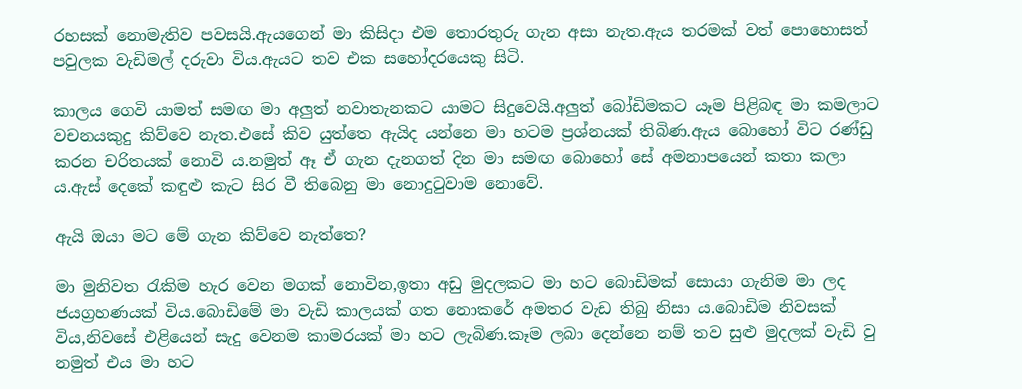රහසක් නොමැතිව පවසයි.ඇයගෙන් මා කිසිදා එම තොරතුරු ගැන අසා නැත.ඇය තරමක් වත් පොහොසත් පවුලක වැඩිමල් දරුවා විය.ඇයට තව එක සහෝදරයෙකු සිටි.

කාලය ගෙවි යාමත් සමඟ මා අලුත් නවාතැනකට යාමට සිදුවෙයි.අලුත් බෝඩිමකට යෑම පිළිබඳ මා කමලාට වචනයකුදු කිව්වෙ නැත.එසේ කිව යුත්තෙ ඇයිද යන්නෙ මා හටම ප්‍රශ්නයක් තිබිණ.ඇය බොහෝ විට රණ්ඩු කරන චරිතයක් නොවි ය.නමුත් ඈ ඒ ගැන දැනගත් දින මා සමඟ බොහෝ සේ අමනාපයෙන් කතා කලා ය.ඇස් දෙකේ කඳුළු කැට සිර වී තිබෙනු මා නොදුටුවාම නොවේ.

ඇයි ඔයා මට මේ ගැන කිව්වෙ නැත්තෙ?

මා මුනිවත රැකිම හැර වෙන මගක් නොවින,ඉතා අඩු මුදලකට මා හට බොඩිමක් සොයා ගැනිම මා ලද ජයග්‍රහණයක් විය.බොඩිමේ මා වැඩි කාලයක් ගත නොකරේ අමතර වැඩ තිබු නිසා ය.බොඩිම නිවසක් විය,නිවසේ එළියෙන් සැදු වෙනම කාමරයක් මා හට ලැබිණ.කෑම ලබා දෙන්නෙ නම් තව සුළු මුදලක් වැඩි වු නමුත් එය මා හට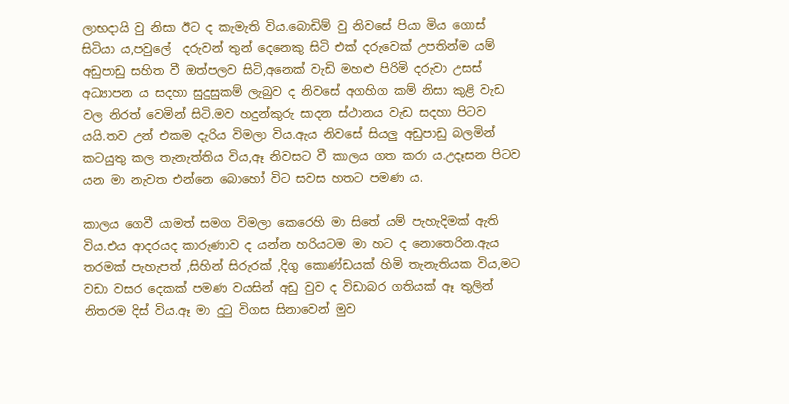ලාභදායි වු නිසා ඊට ද කැමැති විය.බොඩිම් වු නිවසේ පියා මිය ගොස් සිටියා ය,පවුලේ  දරුවන් තුන් දෙනෙකු සිටි එක් දරුවෙක් උපතින්ම යම් අඩුපාඩු සහිත වී ඔත්පලව සිටි,අනෙක් වැඩි මහළු පිරිමි දරුවා උසස් අධ්‍යාපන ය සදහා සුදුසුකම් ලැබුව ද නිවසේ අගහිග කම් නිසා කුළි වැඩ වල නිරත් වෙමින් සිටි.මව හදුන්කුරු සාදන ස්ථානය වැඩ සදහා පිටව යයි.තව උන් එකම දැරිය විමලා විය.ඇය නිවසේ සියලු අඩුපාඩු බලමින් කටයුතු කල තැනැත්තිය විය,ඈ නිවසට වී කාලය ගත කරා ය.උදෑසන පිටව යන මා නැවත එන්නෙ බොහෝ විට සවස හතට පමණ ය.

කාලය ගෙවී යාමත් සමග විමලා කෙරෙහි මා සිතේ යම් පැහැදිමක් ඇති විය.එය ආදරයද කාරුණාව ද යන්න හරියටම මා හට ද නොතෙරින.ඇය තරමක් පැහැපත් ,සිහින් සිරුරක් ,දිගු කොණ්ඩයක් හිමි තැනැතියක විය,මට වඩා වසර දෙකක් පමණ වයසින් අඩු වුව ද විඩාබර ගතියක් ඈ තුලින් නිතරම දිස් විය.ඈ මා දුටු විගස සිනාවෙන් මුව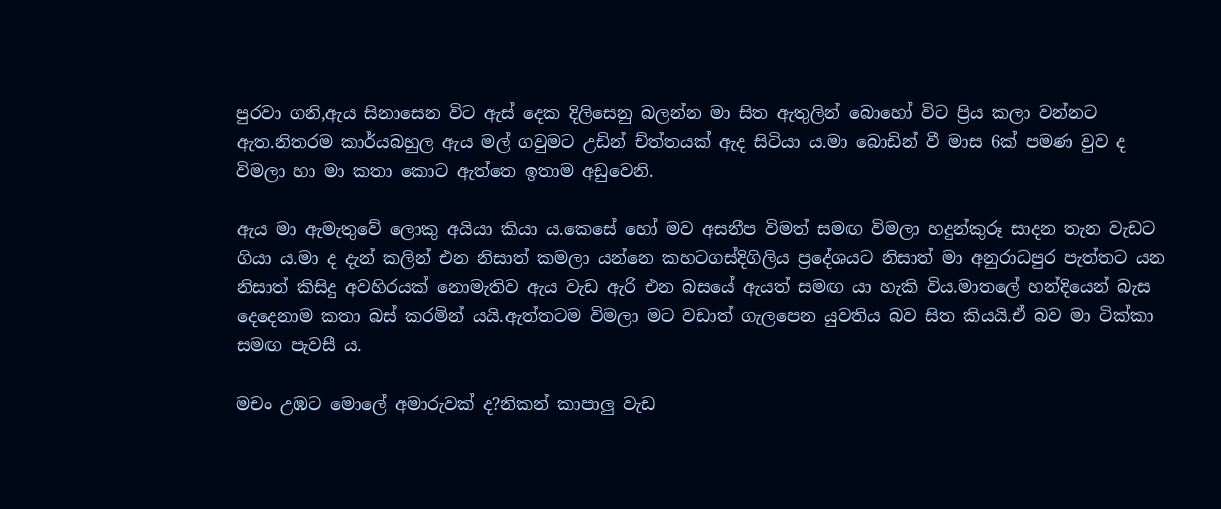පුරවා ගනි,ඇය සිනාසෙන විට ඇස් දෙක දිලිසෙනු බලන්න මා සිත ඇතුලින් බොහෝ විට ප්‍රිය කලා වන්නට ඇත.නිතරම කාර්යබහුල ඇය මල් ගවුමට උඩින් ච්ත්තයක් ඇද සිටියා ය.මා බොඩින් වී මාස 6ක් පමණ වුව ද විමලා හා මා කතා කොට ඇත්තෙ ඉතාම අඩුවෙනි.

ඇය මා ඇමැතුවේ ලොකු අයියා කියා ය.කෙසේ හෝ මව අසනීප විමත් සමඟ විමලා හදුන්කුරූ සාදන තැන වැඩට ගියා ය.මා ද දැන් කලින් එන නිසාත් කමලා යන්නෙ කහටගස්දිගිලිය ප්‍රදේශයට නිසාත් මා අනුරාධපුර පැත්තට යන නිසාත් කිසිදු අවහිරයක් නොමැතිව ඇය වැඩ ඇරි එන බසයේ ඇයත් සමඟ යා හැකි විය.මාතලේ හන්දියෙන් බැස දෙදෙනාම කතා බස් කරමින් යයි.ඇත්තටම විමලා මට වඩාත් ගැලපෙන යුවතිය බව සිත කියයි.ඒ බව මා ටික්කා සමඟ පැවසී ය.

මචං උඹට මොලේ අමාරුවක් ද?නිකන් කාපාලු වැඩ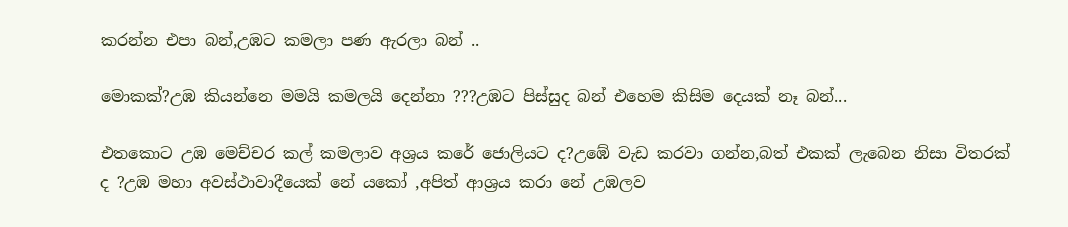කරන්න එපා බන්,උඹට කමලා පණ ඇරලා බන් ..

මොකක්?උඹ කියන්නෙ මමයි කමලයි දෙන්නා ???උඹට පිස්සුද බන් එහෙම කිසිම දෙයක් නෑ බන්...

එතකොට උඹ මෙච්චර කල් කමලාව අශ්‍රය කරේ ජොලියට ද?උඹේ වැඩ කරවා ගන්න,බත් එකක් ලැබෙන නිසා විතරක් ද ?උඹ මහා අවස්ථාවාදීයෙක් නේ යකෝ ,අපිත් ආශ්‍රය කරා නේ උඹලව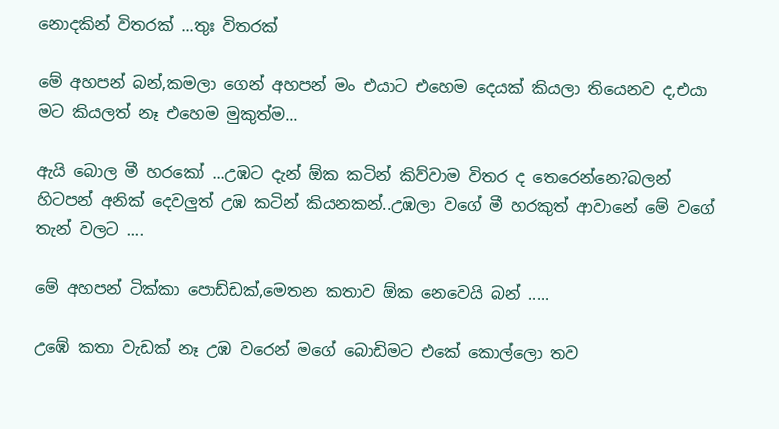නොදකින් විතරක් ...තුඃ විතරක්

මේ අහපන් බන්,කමලා ගෙන් අහපන් මං එයාට එහෙම දෙයක් කියලා තියෙනව ද,එයා මට කියලත් නෑ එහෙම මුකුත්ම...

ඇයි බොල මී හරකෝ ...උඹට දැන් ඕක කටින් කිව්වාම විතර ද තෙරෙන්නෙ?බලන් හිටපන් අනික් දෙවලුත් උඹ කටින් කියනකන්..උඹලා වගේ මී හරකුත් ආවානේ මේ වගේ තැන් වලට ....

මේ අහපන් ටික්කා පොඩ්ඩක්,මෙතන කතාව ඕක නෙවෙයි බන් .....

උඹේ කතා වැඩක් නෑ උඹ වරෙන් මගේ බොඩිමට එකේ කොල්ලො තව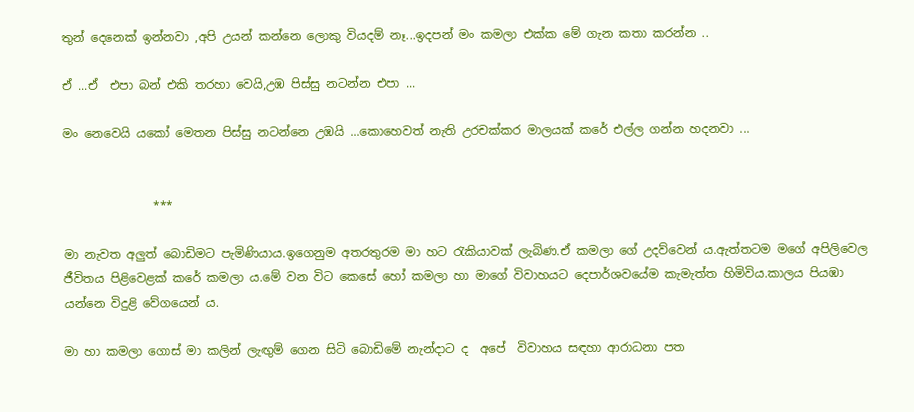තුන් දෙනෙක් ඉන්නවා ,අපි උයන් කන්නෙ ලොකු වියදම් නෑ...ඉදපන් මං කමලා එක්ක මේ ගැන කතා කරන්න ..

ඒ ...ඒ  එපා බන් එකි තරහා වෙයි,උඹ පිස්සු නටන්න එපා ...

මං නෙවෙයි යකෝ මෙතන පිස්සු නටන්නෙ උඹයි ...කොහෙවත් නැති උරචක්කර මාලයක් කරේ එල්ල ගන්න හදනවා ...


               ***

මා නැවත අලුත් බොඩිමට පැමිණියාය.ඉගෙනුම අතරතුරම මා හට රැකියාවක් ලැබිණ.ඒ කමලා ගේ උදව්වෙන් ය.ඇත්තටම මගේ අපිලිවෙල ජීවිතය පිළිවෙළක් කරේ කමලා ය.මේ වන විට කෙසේ හෝ කමලා හා මාගේ විවාහයට දෙපාර්ශවයේම කැමැත්ත හිමිවිය.කාලය පියඹා යන්නෙ විදුළි වේගයෙන් ය.

මා හා කමලා ගොස් මා කලින් ලැඟුම් ගෙන සිටි බොඩිමේ නැන්දාට ද  අපේ  විවාහය සඳහා ආරාධනා පත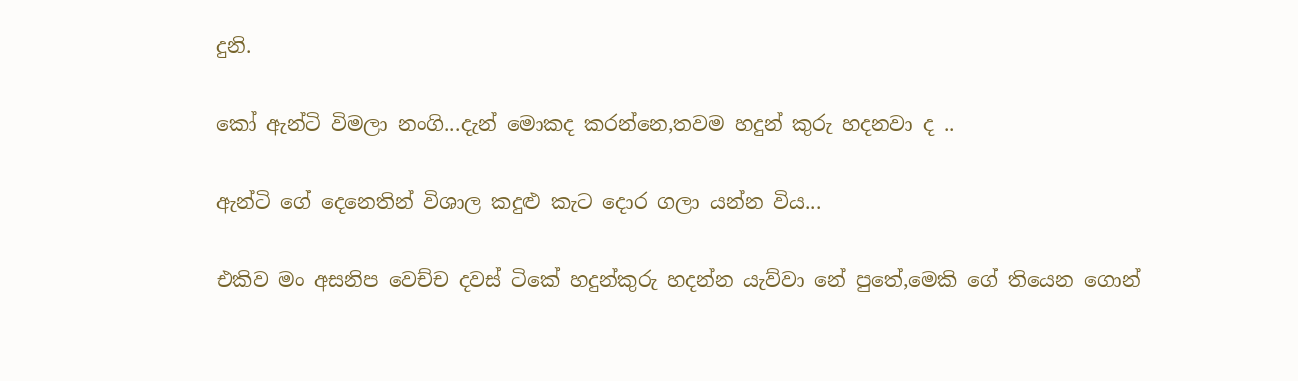දුනි.

කෝ ඇන්ටි විමලා නංගි...දැන් මොකද කරන්නෙ,තවම හදුන් කුරු හදනවා ද ..

ඇන්ටි ගේ දෙනෙතින් විශාල කදුළු කැට දොර ගලා යන්න විය...

එකිව මං අසනිප වෙච්ච දවස් ටිකේ හදුන්කුරු හදන්න යැව්වා නේ පුතේ,මෙකි ගේ තියෙන ගොන්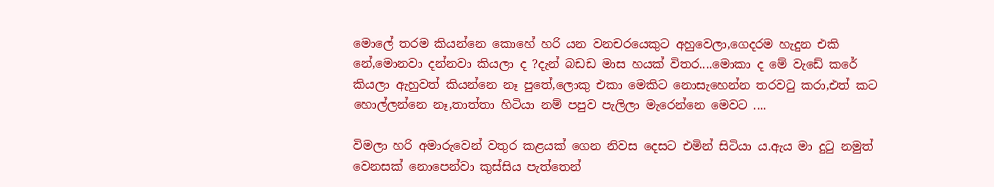මොලේ තරම කියන්නෙ කොහේ හරි යන වනචරයෙකුට අහුවෙලා,ගෙදරම හැදුන එකි නේ,මොනවා දන්නවා කියලා ද ?දැන් බඩඩ මාස හයක් විතර....මොකා ද මේ වැඩේ කරේ  කියලා ඇහුවත් කියන්නෙ නෑ පුතේ,ලොකු එකා මෙකිට නොසැහෙන්න තරවටු කරා,එත් කට හොල්ලන්නෙ නෑ,තාත්තා හිටියා නම් පපුව පැලිලා මැරෙන්නෙ මෙවට ....

විමලා හරි අමාරුවෙන් වතුර කළයක් ගෙන නිවස දෙසට එමින් සිටියා ය.ඇය මා දුටු නමුත් වෙනසක් නොපෙන්වා කුස්සිය පැත්තෙන්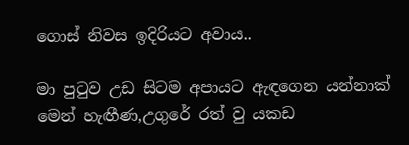ගොස් නිවස ඉදිරියට අවාය..

මා පුටුව උඩ සිටම අපායට ඇඳගෙන යන්නාක් මෙන් හැඟීණ,උගුරේ රත් වු යකඩ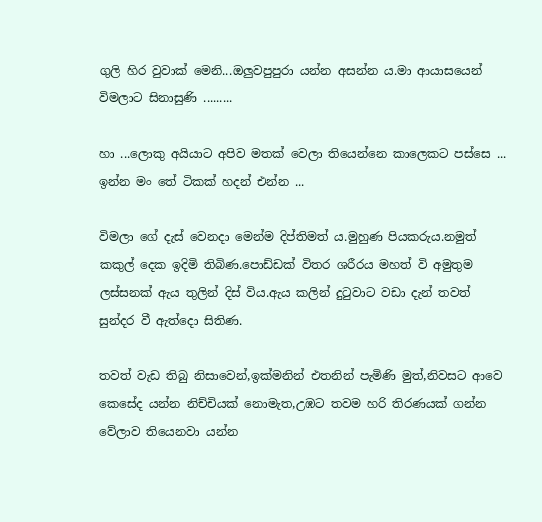ගුලි හිර වුවාක් මෙනි...ඔලුවපුපුරා යන්න අසන්න ය.මා ආයාසයෙන් විමලාට සිනාසුණි .........

හා ...ලොකු අයියාට අපිව මතක් වෙලා තියෙන්නෙ කාලෙකට පස්සෙ ... ඉන්න මං තේ ටිකක් හදන් එන්න ...

විමලා ගේ දැස් වෙනදා මෙන්ම දිප්තිමත්‍ ය.මුහුණ පියකරුය.නමුත් කකුල් දෙක ඉදිමි තිබිණ.පොඩ්ඩක් විතර ශරීරය මහත් වි අමුතුම ලස්සනක් ඇය තුලින් දිස් විය.ඇය කලින් දුටුවාට වඩා දැන් තවත් සුන්දර වී ඇත්දො සිතිණ.

තවත් වැඩ තිබු නිසාවෙන්,ඉක්මනින් එතනින් පැමිණි මුත්,නිවසට ආවෙ කෙසේද යන්න නිච්චියක් නොමැත,උඹට තවම හරි තිරණයක් ගන්න වේලාව තියෙනවා යන්න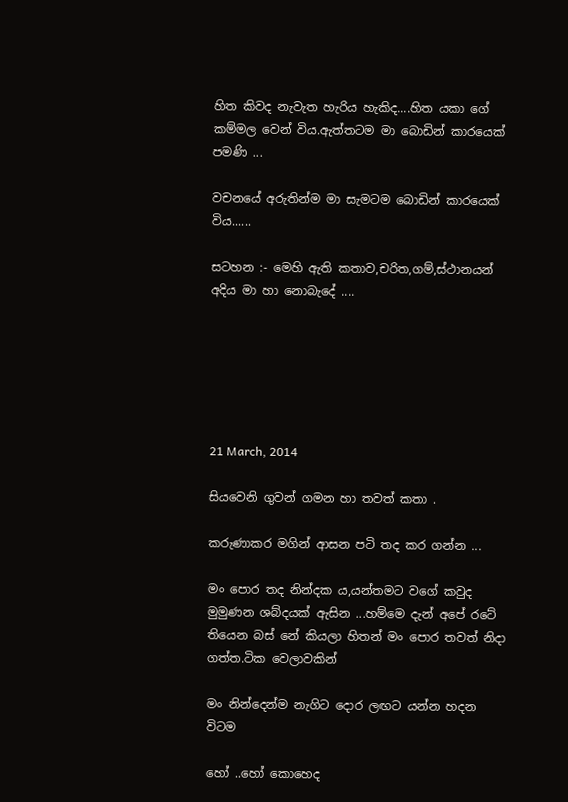හිත කිවද නැවැත හැරිය හැකිද....හිත යකා ගේ කම්මල වෙන් විය.ඇත්තටම මා බොඩින් කාරයෙක් පමණි ...

වචනයේ අරුතින්ම මා සැමටම බොඩින් කාරයෙක් විය......

සටහන :- මෙහි ඇති කතාව,චරිත,ගම්,ස්ථානයන් අදිය මා හා නොබැදේ ....






21 March, 2014

සියවෙනි ගුවන් ගමන හා තවත් කතා .

කරුණාකර මගින් ආසන පටි තද කර ගන්න ...

මං පොර තද නින්දක ය,යන්තමට වගේ කවුද මුමුණන ශබ්දයක් ඇසින ...හම්මෙ දැන් අපේ රටේ  තියෙන බස් නේ කියලා හිතන් මං පොර තවත් නිදා ගත්ත.ටික වෙලාවකින්

මං නින්දෙන්ම නැගිට දොර ලඟට යන්න හදන විටම

හෝ ..හෝ කොහෙද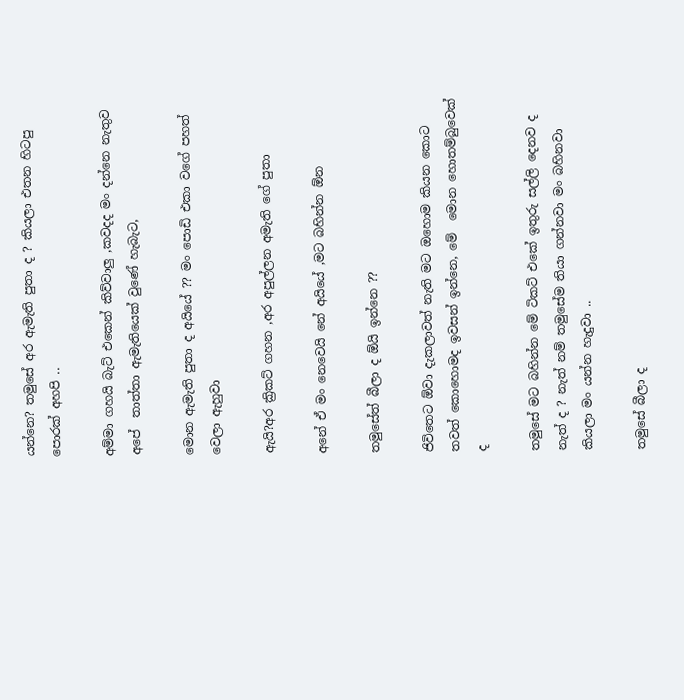යන්නෙ? තමුසේ අර ඇමැති පුතා ද ? කියලා එතන හිටපු පොරක් අහපි ..

අම්මා ගහයි බැට් එකෙන් කිව්වාලු ,කවදද මං දන්නෙ නැතුව අපේ  තාත්තා ඇමැතියෙක් වුණේ හැබැට,

මොන ඇමැති පුතා ද අයියේ ?? මං පොඩි එකා වගේ පහත් වෙලා ඇහුවා

ඇයි?අර ක්‍රිකට් ගහන ,අර අපුල්ලන අමැති ගේ පුතා

අනේ ඒ මං නෙවෙයි නේ අයියේ ,මට බහින්න ඕන

තමුසේත් බීලා ද ඕයි ඉන්නෙ ??

ජිවිතෙට ඕවා දැකලාවත් නැති මට ඔහොම කියන කොට තවත් කොහොමද ඉවසන් ඉන්නෙ, මේ  මොන හොතම්බුවෙක් ද

තමුසේ මට බහින්න මේ ටිකට් එකේ ඉතුරු සල්ලි දෙනව ද නැත් ද ? නැත් නම් තමුසේම තියා ගන්නවා මං බහිනවා කියලා මං යන්න හැදුවා ..

තමුසේ බීලා ද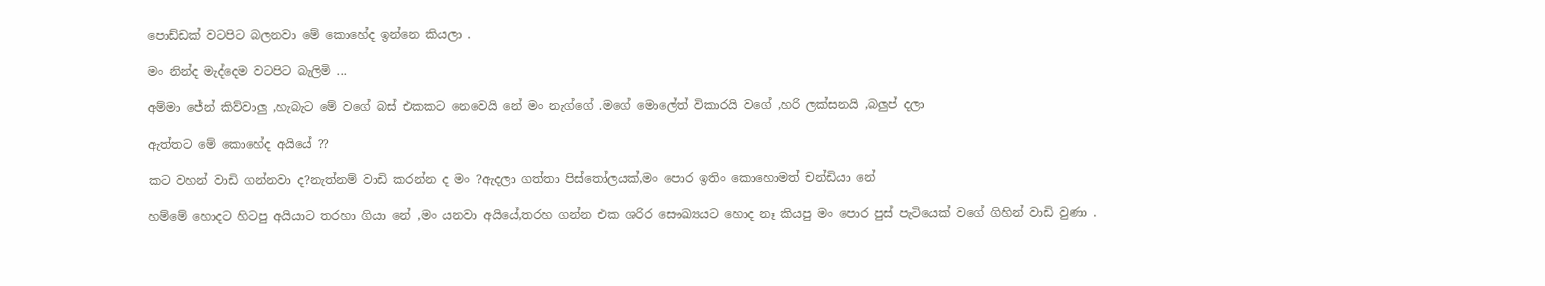පොඩ්ඩක් වටපිට බලනවා මේ කොහේද ඉන්නෙ කියලා .

මං නින්ද මැද්දෙම වටපිට බැලිමි ...

අම්මා ජේන් කිව්වාලු ,හැබැට මේ වගේ බස් එකකට නෙවෙයි නේ මං නැග්ගේ .මගේ මොලේත් විකාරයි වගේ ,හරි ලක්සනයි ,බලුප් දලා

ඇත්තට මේ කොහේද අයියේ ??

කට වහන් වාඩි ගන්නවා ද?නැත්නම් වාඩි කරන්න ද මං ?ඇදලා ගත්තා පිස්තෝලයක්,මං පොර ඉතිං කොහොමත් චන්ඩියා නේ

හම්මේ හොදට හිටපු අයියාට තරහා ගියා නේ ,මං යනවා අයියේ,තරහ ගන්න එක ශරිර සෞඛ්‍යයට හොද නෑ කියපු මං පොර පුස් පැටියෙක් වගේ ගිහින් වාඩි වුණා .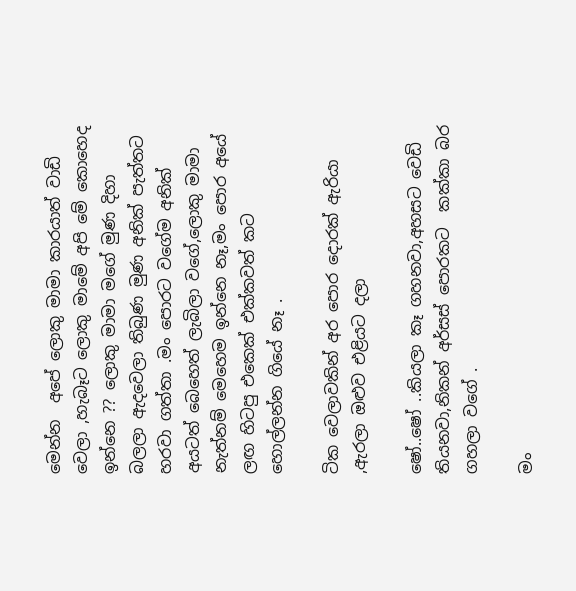මෙන්න  අපේ ලොකු මාමා කාරයාත් වාඩි වෙලා ,හැබෑට ලොකු මාමේ අපි මේ කොහෙද ඉන්නෙ ?? ලොකු මාමා මගේ මුණ දිහා බලලා ඇදවෙලා තිබුණ මුණ අනික් පැත්තට හරවා ගත්තා .මං පොරට වගේම අනික් අයටත් බෙහෙත් ලැබිලා වගේ,ලොකු මාමා නැත්නම් මෙහෙම ඉන්නෙ නෑ,මං පොර අයේ ලඟ හිටපු එකෙක් එක්කවත් කට හොල්ලන්න ගියේ නෑ .

ටික වෙලාවකින් අර පොර දොරක් ඇරියා ,ඇරලා ඔළුව එළියට දලා

ෂෝ..ෂෝ ..කියලා කෑ ගහනවා,අහසට වෙඩි තියනවා,නිකන් අර්සස් පොරකට  කක්කා බර ගහලා වගේ .

මං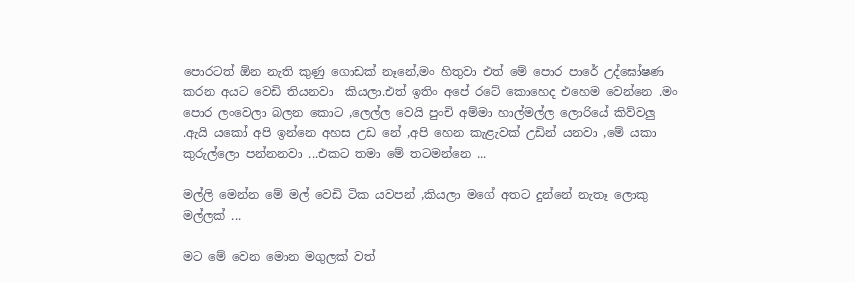පොරටත් ඕන නැති කුණු ගොඩක් නෑනේ,මං හිතුවා එත් මේ පොර පාරේ උද්ඝෝෂණ කරන අයට වෙඩි තියනවා  කියලා.එත් ඉතිං අපේ රටේ කොහෙද එහෙම වෙන්නෙ .මං පොර ලංවෙලා බලන කොට ,ලෙල්ල වෙයි පුංචි අම්මා හාල්මල්ල ලොරියේ කිව්වලු .ඇයි යකෝ අපි ඉන්නෙ අහස උඩ නේ ,අපි හෙන කැළැවක් උඩින් යනවා ,මේ යකා කුරුල්ලො පන්නනවා ...එකට තමා මේ තටමන්නෙ ...

මල්ලි මෙන්න මේ මල් වෙඩි ටික යවපන් ,කියලා මගේ අතට දුන්නේ නැතෑ ලොකු මල්ලක් ...

මට මේ වෙන මොන මගුලක් වත්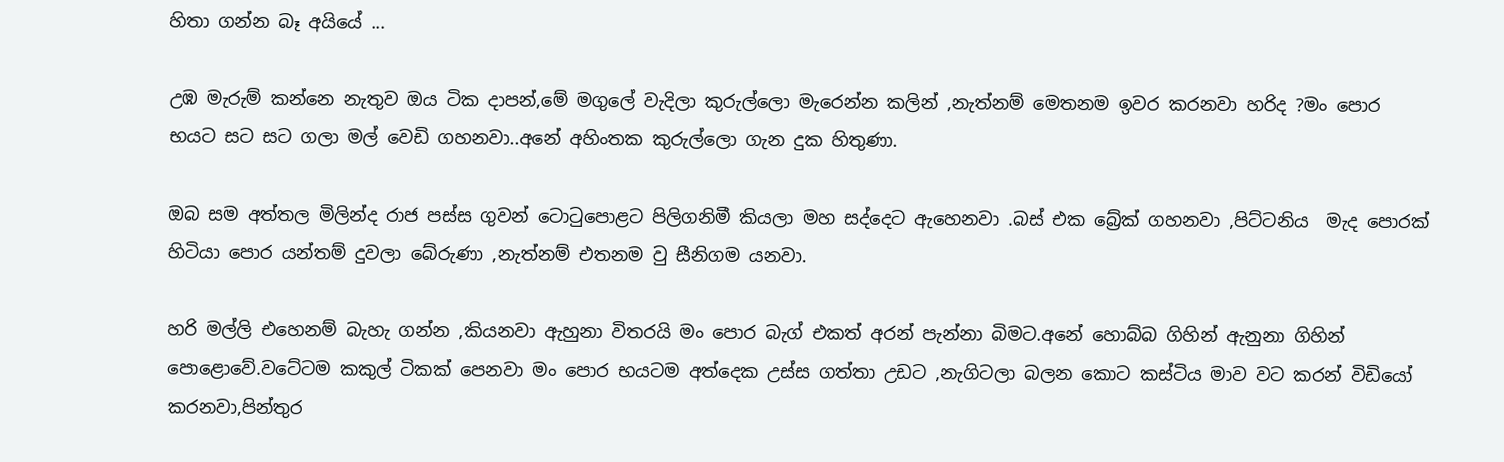හිතා ගන්න බෑ අයියේ ...

උඹ මැරුම් කන්නෙ නැතුව ඔය ටික දාපන්,මේ මගුලේ වැදිලා කුරුල්ලො මැරෙන්න කලින් ,නැත්නම් මෙතනම ඉවර කරනවා හරිද ?මං පොර භයට සට සට ගලා මල් වෙඩි ගහනවා..අනේ අහිංතක කුරුල්ලො ගැන දුක හිතුණා.

ඔබ සම අත්තල මිලින්ද රාජ පස්ස ගුවන් ටොටුපොළට පිලිගනිමී කියලා මහ සද්දෙට ඇහෙනවා .බස් එක බ්‍රේක් ගහනවා ,පිට්ටනිය  මැද පොරක් හිටියා පොර යන්තම් දුවලා බේරුණා ,නැත්නම් එතනම වු සීනිගම යනවා.

හරි මල්ලි එහෙනම් බැහැ ගන්න ,කියනවා ඇහුනා විතරයි මං පොර බැග් එකත් අරන් පැන්නා බිමට.අනේ හොබ්බ ගිහින් ඇනුනා ගිහින් පොළොවේ.වටේටම කකුල් ටිකක් පෙනවා මං පොර භයටම අත්දෙක උස්ස ගත්තා උඩට ,නැගිටලා බලන කොට කස්ටිය මාව වට කරන් විඩියෝ කරනවා,පින්තුර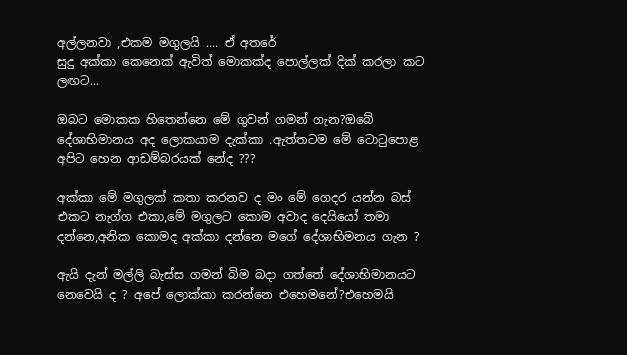අල්ලනවා ,එකම මගුලයි .... ඒ අතරේ
සුදු අක්කා කෙනෙක් ඇවිත් මොකක්ද පොල්ලක් දික් කරලා කට ලඟට...

ඔබට මොකක හිතෙන්නෙ මේ ගුවන් ගමන් ගැන?ඔබේ දේශාභිමානය අද ලොකයාම දැක්කා .ඇත්තටම මේ ටොටුපොළ අපිට හෙන ආඩම්බරයක් නේද ???

අක්කා මේ මගුලක් කතා කරනව ද මං මේ ගෙදර යන්න බස් එකට නැග්ග එකා,මේ මගුලට කොම අවාද දෙයියෝ තමා දන්නෙ,අනික කොමද අක්කා දන්නෙ මගේ දේශාභිමනය ගැන ?

ඇයි දැන් මල්ලි බැස්ස ගමන් බිම බදා ගත්තේ දේශාභිමානයට නෙවෙයි ද ? අපේ ලොක්කා කරන්නෙ එහෙමනේ?එහෙමයි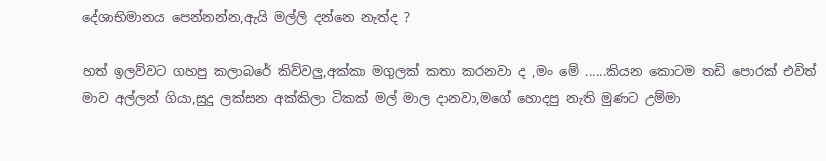දේශාභිමානය පෙන්නන්න,ඇයි මල්ලි දන්නෙ නැත්ද ?

හත් ඉලව්වට ගහපු කලාබරේ කිව්වලු,අක්කා මගුලක් කතා කරනවා ද ,මං මේ ......කියන කොටම තඩි පොරක් එවිත් මාව අල්ලන් ගියා,සුදු ලක්සන අක්කිලා ටිකක් මල් මාල දානවා,මගේ හොදපු නැති මුණට උම්මා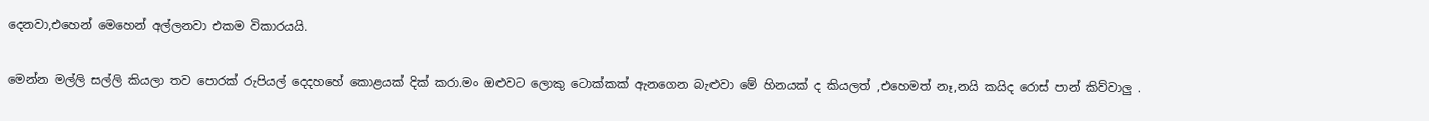දෙනවා,එහෙන් මෙහෙන් අල්ලනවා එකම විකාරයයි.

මෙන්න මල්ලි සල්ලි කියලා තව පොරක් රුපියල් දෙදහහේ කොළයක් දික් කරා.මං ඔළුවට ලොකු ටොක්කක් ඇනගෙන බැළුවා මේ හිනයක් ද කියලත් ,එහෙමත් නෑ,නයි කයිද රොස් පාන් කිව්වාලු .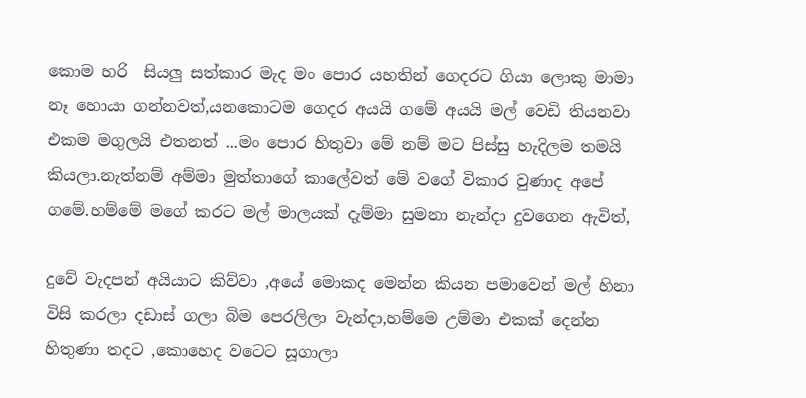කොම හරි  සියලු සත්කාර මැද මං පොර යහතින් ගෙදරට ගියා ලොකු මාමා නෑ හොයා ගන්නවත්,යනකොටම ගෙදර අයයි ගමේ අයයි මල් වෙඩි තියනවා එකම මගුලයි එතනත් ...මං පොර හිතුවා මේ නම් මට පිස්සු හැදිලම තමයි කියලා.නැත්නම් අම්මා මුත්තාගේ කාලේවත් මේ වගේ විකාර වුණාද අපේ ගමේ.හම්මේ මගේ කරට මල් මාලයක් දැම්මා සුමනා නැන්දා දුවගෙන ඇවිත්,

දුවේ වැදපන් අයියාට කිව්වා ,අයේ මොකද මෙන්න කියන පමාවෙන් මල් හිනා විසි කරලා දඩාස් ගලා බිම පෙරලිලා වැන්දා,හම්මෙ උම්මා එකක් දෙන්න හිතුණා තදට ,කොහෙද වටෙට සූගාලා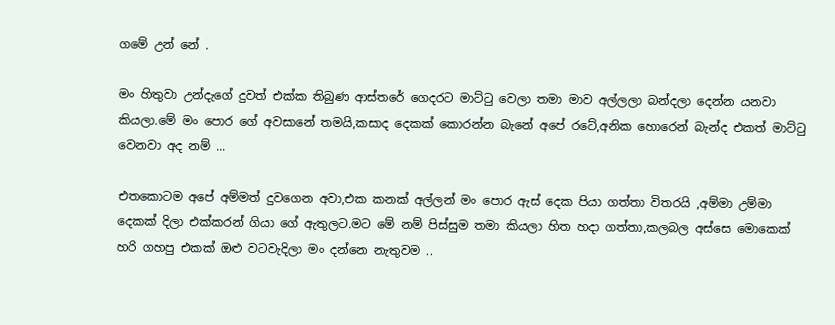ගමේ උන් නේ .

මං හිතුවා උන්දැගේ දුවත් එක්ක තිබුණ ආස්තරේ ගෙදරට මාට්ටු වෙලා තමා මාව අල්ලලා බන්දලා දෙන්න යනවා කියලා.මේ මං පොර ගේ අවසානේ තමයි,කසාද දෙකක් කොරන්න බැනේ අපේ රටේ,අනික හොරෙන් බැන්ද එකත් මාට්ටු වෙනවා අද නම් ...

එතකොටම අපේ අම්මත් දුවගෙන අවා,එක කනක් අල්ලන් මං පොර ඇස් දෙක පියා ගත්තා විතරයි ,අම්මා උම්මා දෙකක් දිලා එක්කරන් ගියා ගේ ඇතුලට.මට මේ නම් පිස්සුම තමා කියලා හිත හදා ගත්තා,කලබල අස්සෙ මොකෙක් හරි ගහපු එකක් ඔළු වටවැදිලා මං දන්නෙ නැතුවම ..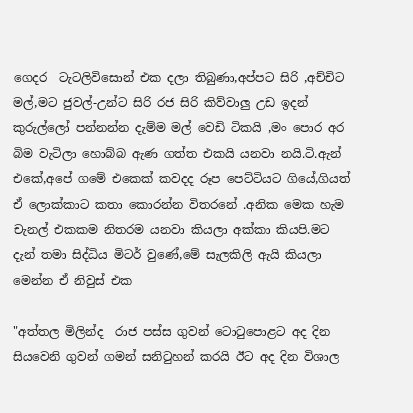ගෙදර  ටැටලිවිසොන් එක දලා තිබුණා,අප්පට සිරි ,අච්චිට මල්,මට ජුවල්-උන්ට සිරි රජ සිරි කිව්වාලු උඩ ඉදන් කුරුල්ලෝ පන්නන්න දැම්ම මල් වෙඩි ටිකයි ,මං පොර අර බිම වැටිලා හොබ්බ ඇණ ගත්ත එකයි යනවා නයි.ටි.ඇන් එකේ,අපේ ගමේ එකෙක් කවදද රූප පෙට්ටියට ගියේ,ගියත් ඒ ලොක්කාට කතා කොරන්න විතරනේ .අනික මෙක හැම චැනල් එකකම නිතරම යනවා කියලා අක්කා කියපි.මට දැන් තමා සිද්ධිය මිටර් වුණේ,මේ සැලකිලි ඇයි කියලා මෙන්න ඒ නිවුස් එක

"අත්තල මිලින්ද  රාජ පස්ස ගුවන් ටොටුපොළට අද දින සියවෙනි ගුවන් ගමන් සනිටුහන් කරයි ඊට අද දින විශාල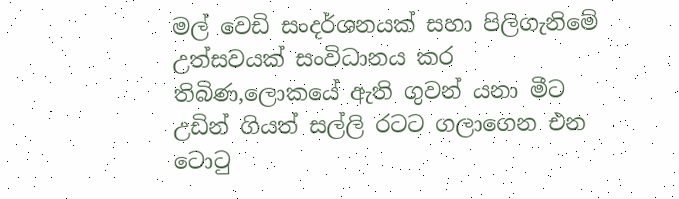මල් වෙඩි සංදර්ශනයක් සහා පිලිගැනිමේ උත්සවයක් සංවිධානය කර තිබිණ,ලොකයේ ඇති ගුවන් යනා මීට උඩින් ගියත් සල්ලි රටට ගලාගෙන එන ටොටු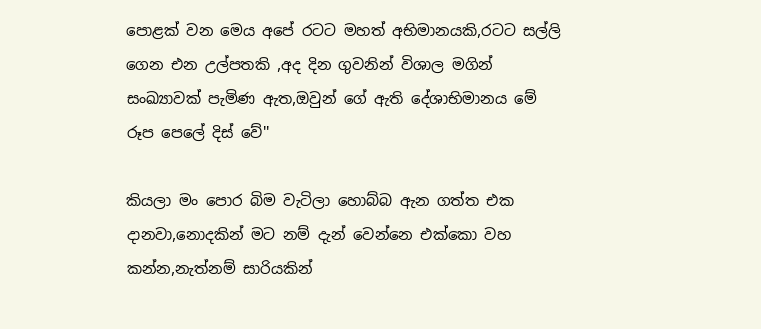පොළක් වන මෙය අපේ රටට මහත් අභිමානයකි,රටට සල්ලි ගෙන එන උල්පතකි ,අද දින ගුවනින් විශාල මගින් සංඛ්‍යාවක් පැමිණ ඇත,ඔවුන් ගේ ඇති දේශාභිමානය මේ රූප පෙලේ දිස් වේ''

කියලා මං පොර බිම වැටිලා හොබ්බ ඇන ගත්ත එක දානවා,නොදකින් මට නම් දැන් වෙන්නෙ එක්කො වහ කන්න,නැත්නම් සාරියකින්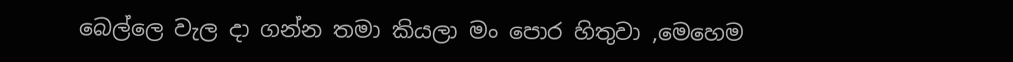බෙල්ලෙ වැල දා ගන්න තමා කියලා මං පොර හිතුවා ,මෙහෙම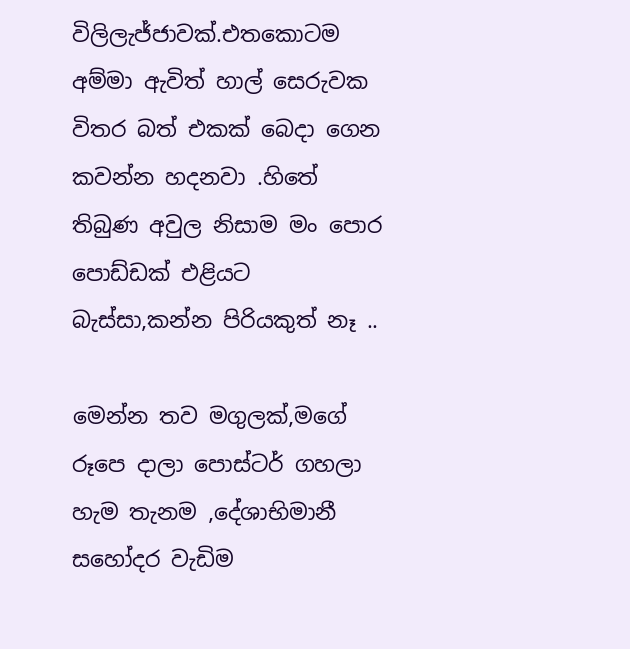විලිලැජ්ජාවක්.එතකොටම අම්මා ඇවිත් හාල් සෙරුවක විතර බත් එකක් බෙදා ගෙන කවන්න හදනවා .හිතේ තිබුණ අවුල නිසාම මං පොර පොඩ්ඩක් එළියට බැස්සා,කන්න පිරියකුත් නෑ ..

මෙන්න තව මගුලක්,මගේ රූපෙ දාලා පොස්ටර් ගහලා හැම තැනම ,දේශාභිමානී සහෝදර වැඩිම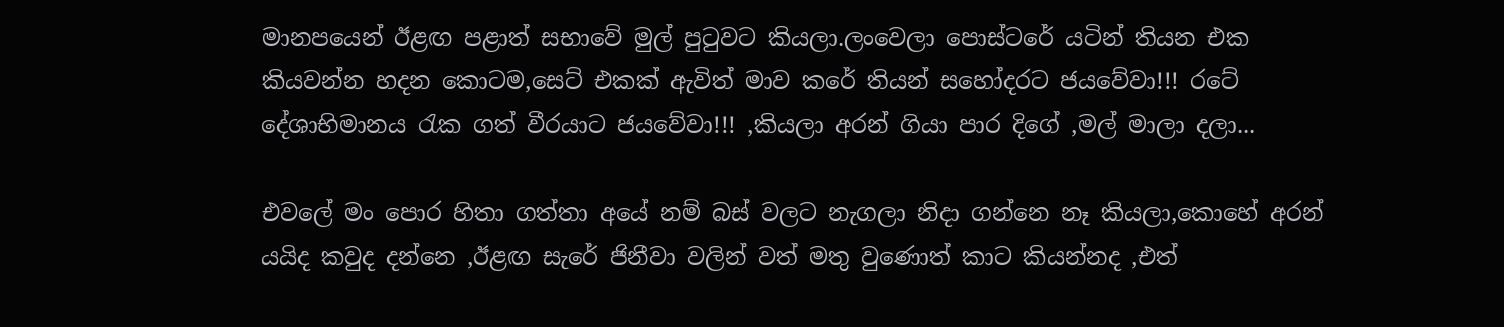මානපයෙන් ඊළඟ පළාත් සභාවේ මුල් පුටුවට කියලා.ලංවෙලා පොස්ටරේ යටින් තියන එක කියවන්න හදන කොටම,සෙට් එකක් ඇවිත් මාව කරේ තියන් සහෝදරට ජයවේවා!!! රටේ දේශාභිමානය රැක ගත් වීරයාට ජයවේවා!!! ,කියලා අරන් ගියා පාර දිගේ ,මල් මාලා දලා...

එවලේ මං පොර හිතා ගත්තා අයේ නම් බස් වලට නැගලා නිදා ගන්නෙ නෑ කියලා,කොහේ අරන් යයිද කවුද දන්නෙ ,ඊළඟ සැරේ ජිනීවා වලින් වත් මතු වුණොත් කාට කියන්නද ,එත්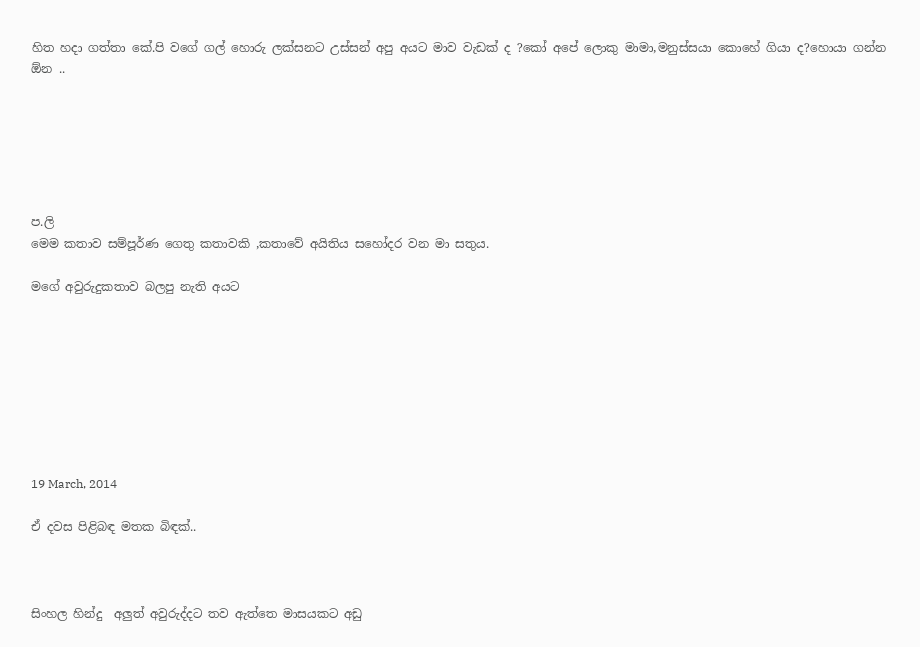හිත හදා ගත්තා කේ.පි වගේ ගල් හොරු ලක්සනට උස්සන් අපු අයට මාව වැඩක් ද ?කෝ අපේ ලොකු මාමා,මනුස්සයා කොහේ ගියා ද?හොයා ගන්න ඕන ..






ප.ලි
මෙම කතාව සම්පූර්ණ ගෙතු කතාවකි ,කතාවේ අයිතිය සහෝදර වන මා සතුය.

මගේ අවුරුදුකතාව බලපු නැති අයට








19 March, 2014

ඒ දවස පිළිබඳ මතක බිඳක්..



සිංහල හින්දු  අලුත් අවුරුද්දට තව ඇත්තෙ මාසයකට අඩු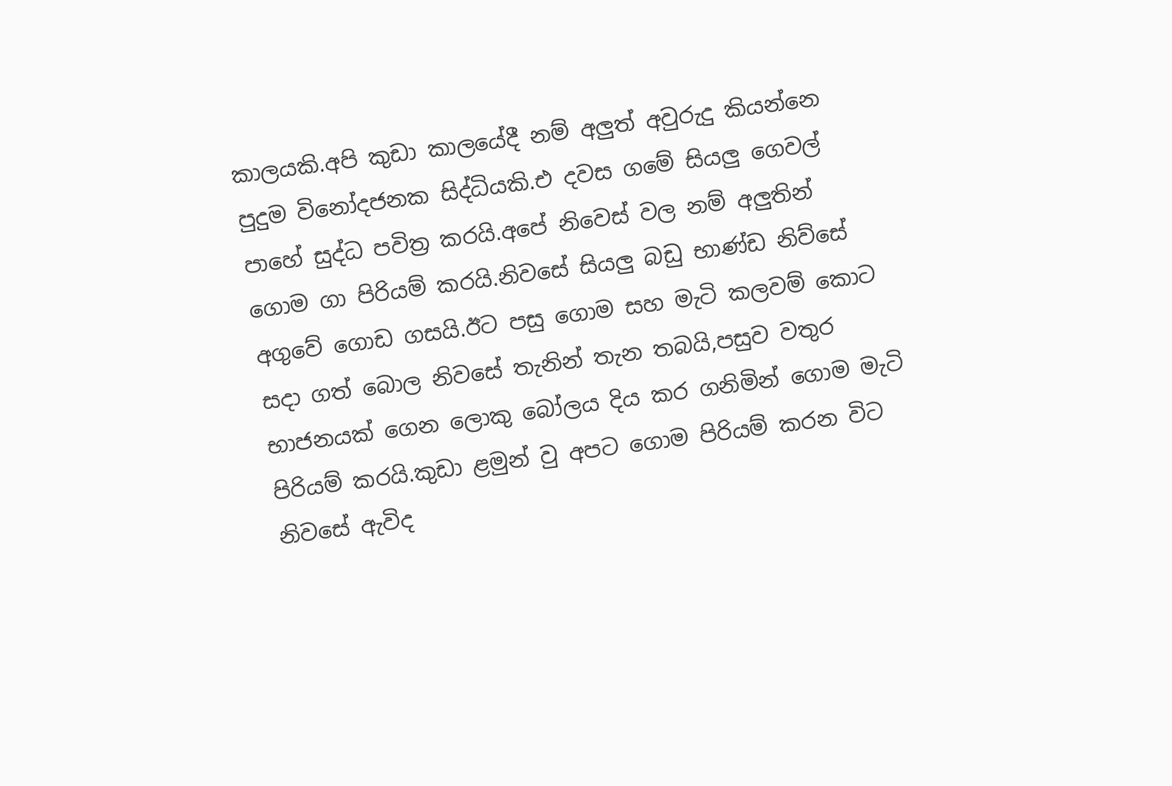කාලයකි.අපි කුඩා කාලයේදී නම් අලුත් අවුරුදු කියන්නෙ පුදුම විනෝදජනක සිද්ධියකි.එ දවස ගමේ සියලු ගෙවල් පාහේ සුද්ධ පවිත්‍ර කරයි.අපේ නිවෙස් වල නම් අලුතින් ගොම ගා පිරියම් කරයි.නිවසේ සියලු බඩු භාණ්ඩ නිව්සේ අගුවේ ගොඩ ගසයි.ඊට පසු ගොම සහ මැටි කලවම් කොට සදා ගත් බොල නිවසේ තැනින් තැන තබයි,පසුව වතුර භාජනයක් ගෙන ලොකු බෝලය දිය කර ගනිමින් ගොම මැටි පිරියම් කරයි.කුඩා ළමුන් වු අපට ගොම පිරියම් කරන විට නිවසේ ඇවිද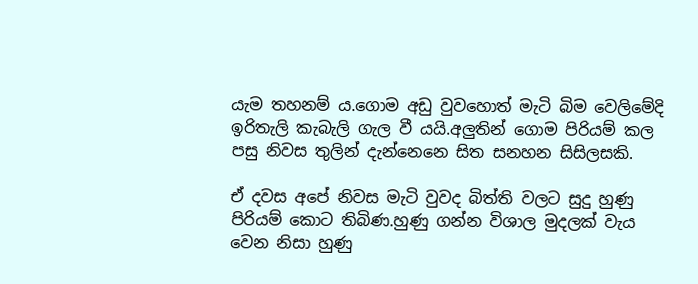යැම තහනම් ය.ගොම අඩු වුවහොත් මැටි බිම වෙලිමේදි ඉරිතැලි කැබැලි ගැල වී යයි.අලුතින් ගොම පිරියම් කල පසු නිවස තුලින් දැන්නෙනෙ සිත සනහන සිසිලසකි.

ඒ දවස අපේ නිවස මැටි වුවද බිත්ති වලට සුදු හුණු පිරියම් කොට තිබිණ.හුණු ගන්න විශාල මුදලක් වැය වෙන නිසා හුණු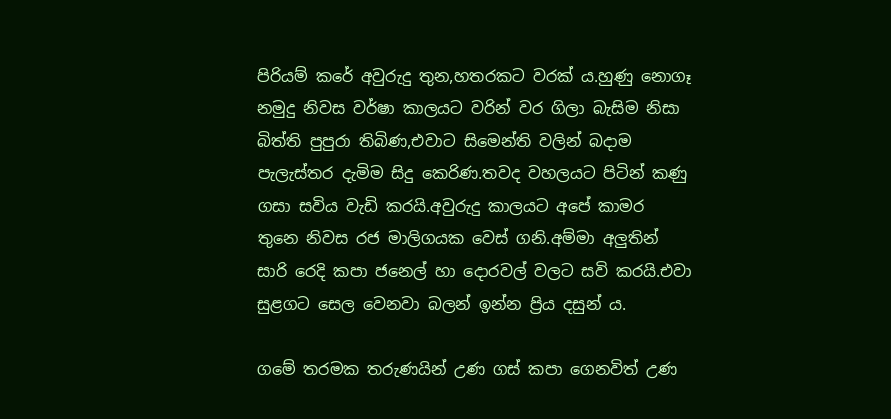පිරියම් කරේ අවුරුදු තුන,හතරකට වරක්‍ ය.හුණු නොගෑ නමුදු නිවස වර්ෂා කාලයට වරින් වර ගිලා බැසිම නිසා බිත්ති පුපුරා තිබිණ,එවාට සිමෙන්ති වලින් බදාම පැලැස්තර දැමිම සිදු කෙරිණ.තවද වහලයට පිටින් කණු ගසා සවිය වැඩි කරයි.අවුරුදු කාලයට අපේ කාමර තුනෙ නිවස රජ මාලිගයක වෙස් ගනි.අම්මා අලුතින් සාරි රෙදි කපා ජනෙල් හා දොරවල් වලට සවි කරයි.එවා සුළගට සෙල වෙනවා බලන් ඉන්න ප්‍රිය දසුන් ය.

ගමේ තරමක තරුණයින් උණ ගස් කපා ගෙනවිත් උණ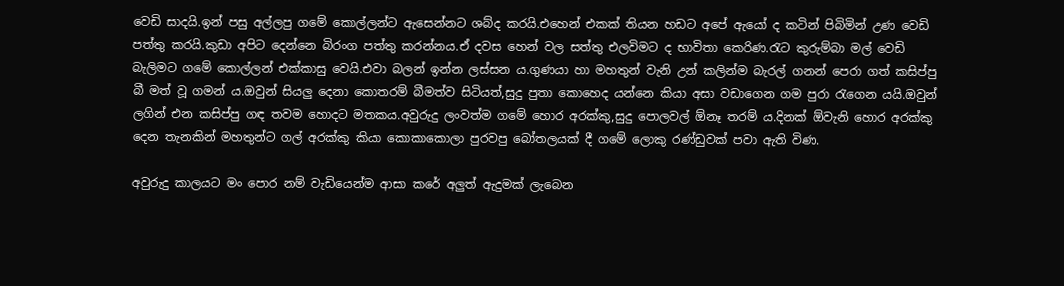වෙඩි සාදයි.ඉන් පසු අල්ලපු ගමේ කොල්ලන්ට ඇසෙන්නට ශබ්ද කරයි.එහෙන් එකක් තියන හඩට අපේ ඇයෝ ද කටින් පිබිමින් උණ වෙඩි පත්තු කරයි.කුඩා අපිට දෙන්නෙ බිරංග පත්තු කරන්නය.ඒ දවස හෙන් වල සත්තු එලවිමට ද භාවිතා කෙරිණ.රැට කුරුම්බා මල් වෙඩි බැලිමට ගමේ කොල්ලන් එක්කාසු වෙයි.එවා බලන් ඉන්න ලස්සන ය.ගුණයා හා මහතුන් වැනි උන් කලින්ම බැරල් ගනන් පෙරා ගත් කසිප්පු බී මත් වූ ගමන් ය.ඔවුන් සියලු දෙනා කොතරම් බීමත්ව සිටියත්,සුදු පුතා කොහෙද යන්නෙ කියා අසා වඩාගෙන ගම පුරා රැගෙන යයි.ඔවුන් ලගින් එන කසිප්පු ගඳ තවම හොදට මතකය.අවුරුදු ලංවත්ම ගමේ හොර අරක්කු,සුදු පොලවල් ඕනෑ තරම් ය.දිනක් ඕවැනි හොර අරක්කු දෙන තැනකින් මහතුන්ට ගල් අරක්කු කියා කොකාකොලා පුරවපු බෝතලයක් දී ගමේ ලොකු රණ්ඩුවක් පවා ඇති විණ.

අවුරුදු කාලයට මං පොර නම් වැඩියෙන්ම ආසා කරේ අලුත් ඇදුමක් ලැබෙන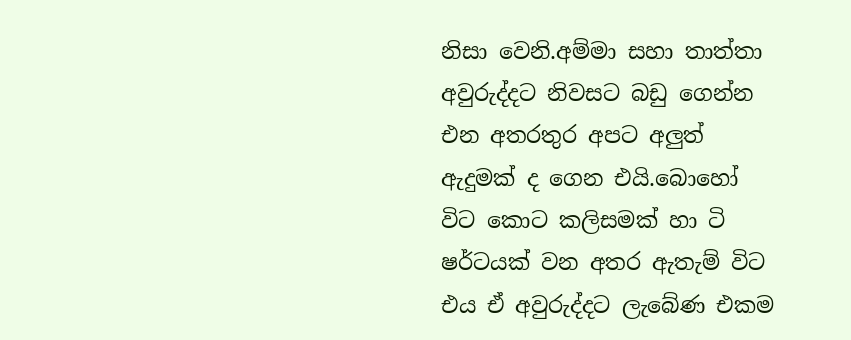නිසා වෙනි.අම්මා සහා තාත්තා අවුරුද්දට නිවසට බඩු ගෙන්න එන අතරතුර අපට අලුත් ඇදුමක් ද ගෙන එයි.බොහෝ විට කොට කලිසමක් හා ටි ෂර්ටයක් වන අතර ඇතැම් විට එය ඒ අවුරුද්දට ලැබේණ එකම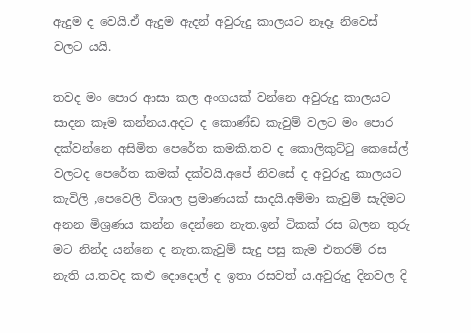ඇදුම ද වෙයි.ඒ ඇදුම ඇදන් අවුරුදු කාලයට නෑදෑ නිවෙස් වලට යයි.

තවද මං පොර ආසා කල අංගයක් වන්නෙ අවුරුදු කාලයට සාදන කෑම කන්නය.අදට ද කොණ්ඩ කැවුම් වලට මං පොර දක්වන්නෙ අසිමිත පෙරේත කමකි.තව ද කොලිකුට්ටු කෙසේල් වලටද පෙරේත කමක් දක්වයි.අපේ නිවසේ ද අවුරුදු කාලයට කැවිලි ,පෙවෙලි විශාල ප්‍රමාණයක් සාදයි.අම්මා කැවුම් සැදිමට අනන මිශ්‍රණය කන්න දෙන්නෙ නැත.ඉන් ටිකක් රස බලන තුරු මට නින්ද යන්නෙ ද නැත.කැවුම් සැදු පසු කැම එතරම් රස නැති ය.තවද කළු දොදොල් ද ඉතා රසවත් ය.අවුරුදු දිනවල දි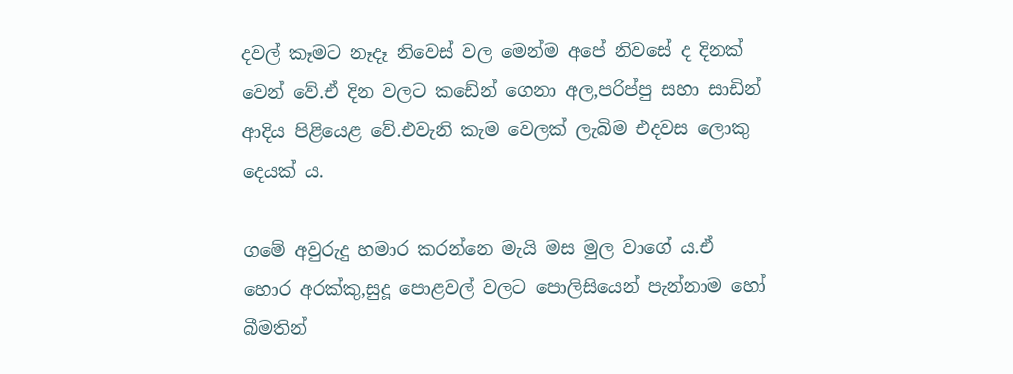දවල් කෑමට නෑදෑ නිවෙස් වල මෙන්ම අපේ නිවසේ ද දිනක් වෙන් වේ.ඒ දින වලට කඩේන් ගෙනා අල,පරිප්පු සහා සාඩින් ආදිය පිළියෙළ වේ.එවැනි කැම වෙලක් ලැබිම එදවස ලොකු දෙයක් ය.

ගමේ අවුරුදු හමාර කරන්නෙ මැයි මස මුල වාගේ ය.ඒ හොර අරක්කු,සුදූ පොළවල් වලට පොලිසියෙන් පැන්නාම හෝ බීමතින්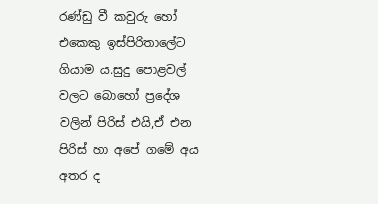රණ්ඩු වී කවුරු හෝ එකෙකු ඉස්පිරිතාලේට ගියාම ය.සුදු පොළවල් වලට බොහෝ ප්‍රදේශ වලින් පිරිස් එයි,ඒ එන පිරිස් හා අපේ ගමේ අය අතර ද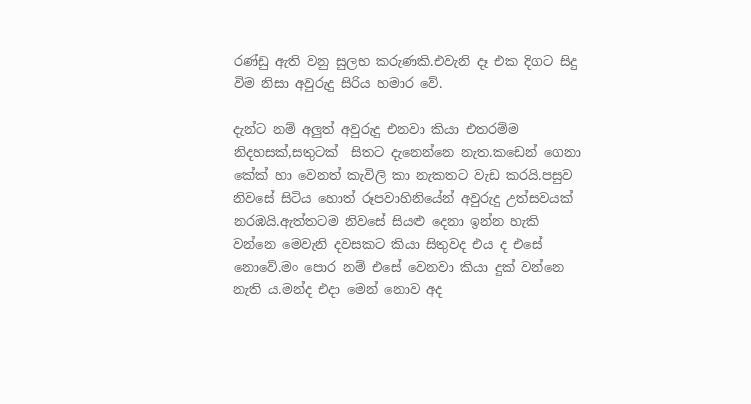රණ්ඩු ඇති වනු සුලභ කරුණකි.එවැනි දෑ එක දිගට සිදු විම නිසා අවුරුදු සිරිය හමාර වේ.

දැන්ට නම් අලුත් අවුරුදු එනවා කියා එතරම්ම නිදහසක්,සතුටක්  සිතට දැනෙන්නෙ නැත.කඩෙන් ගෙනා කේක් හා වෙනත් කැවිලි කා නැකතට වැඩ කරයි.පසුව නිවසේ සිටිය හොත් රූපවාහිනියේන් අවුරුදු උත්සවයක් නරඹයි.ඇත්තටම නිවසේ සියළු දෙනා ඉන්න හැකි වන්නෙ මෙවැනි දවසකට කියා සිතුවද එය ද එසේ නොවේ.මං පොර නම් එසේ වෙනවා කියා දුක් වන්නෙ නැති ය.මන්ද එදා මෙන් නොව අද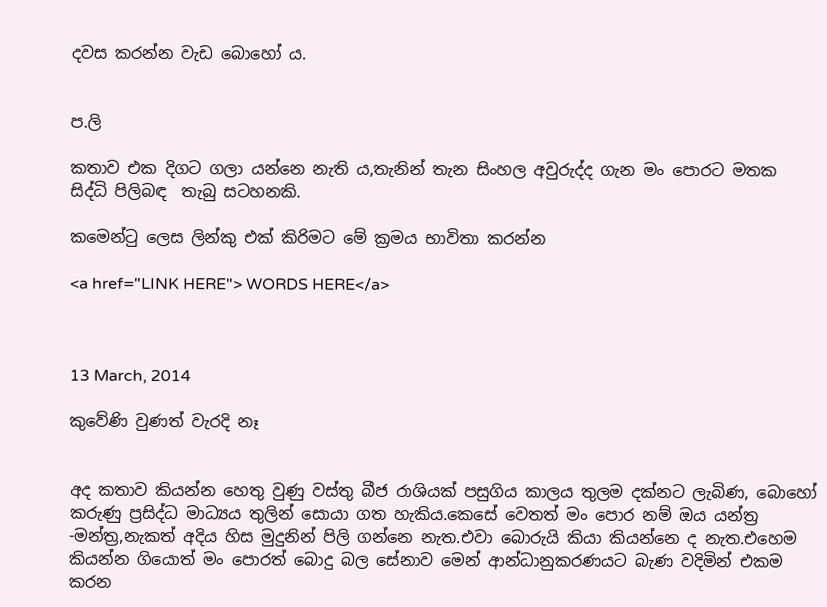දවස කරන්න වැඩ බොහෝ ය.


ප.ලි

කතාව එක දිගට ගලා යන්නෙ නැති ය,තැනින් තැන සිංහල අවුරුද්ද ගැන මං පොරට මතක සිද්ධි පිලිබඳ  තැබු සටහනකි.

කමෙන්ටු ලෙස ලින්කු එක් කිරිමට මේ ක්‍රමය භාවිතා කරන්න

<a href="LINK HERE"> WORDS HERE</a>



13 March, 2014

කුවේණි වුණත් වැරදි නෑ


අද කතාව කියන්න හෙතු වුණු වස්තු බීජ රාශියක් පසුගිය කාලය තුලම දක්නට ලැබිණ, බොහෝ කරුණු ප්‍රසිද්ධ මාධ්‍යය තුලින් සොයා ගත හැකිය.කෙසේ වෙතත් මං පොර නම් ඔය යන්ත්‍ර -මන්ත්‍ර,නැකත් අදිය හිස මුදුනින් පිලි ගන්නෙ නැත.එවා බොරුයි කියා කියන්නෙ ද නැත.එහෙම කියන්න ගියොත් මං පොරත් බොදු බල සේනාව මෙන් ආන්ධානුකරණයට බැණ වදිමින් එකම කරන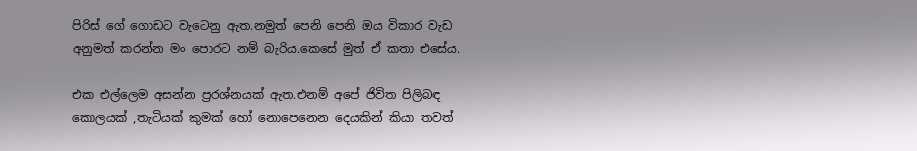පිරිස් ගේ ගොඩට වැටෙනු ඇත.නමුත් පෙනි පෙනි ඔය විකාර වැඩ අනුමත් කරන්න මං පොරට නම් බැරිය.කෙසේ මුත් ඒ කතා එසේය.

එක එල්ලෙම අසන්න ප්‍රරශ්නයක් ඇත.එනම් අපේ ජිවිත පිලිබඳ කොලයක් ,තැටියක් කුමක් හෝ නොපෙනෙන දෙයකින් කියා තවත්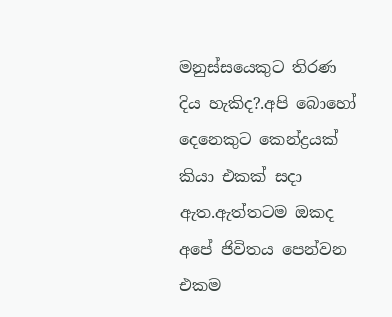මනුස්සයෙකුට තිරණ දිය හැකිද?.අපි බොහෝ දෙනෙකුට කෙන්ද්‍රයක් කියා එකක් සදා ඇත.ඇත්තටම ඔකද අපේ ජිවිතය පෙන්වන එකම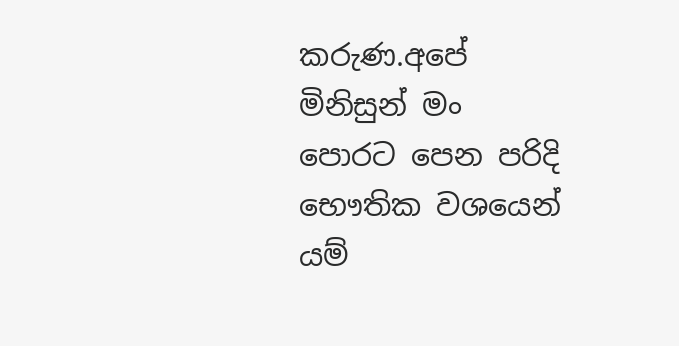කරුණ.අපේ මිනිසුන් මං පොරට පෙන පරිදි භෞතික වශයෙන් යම්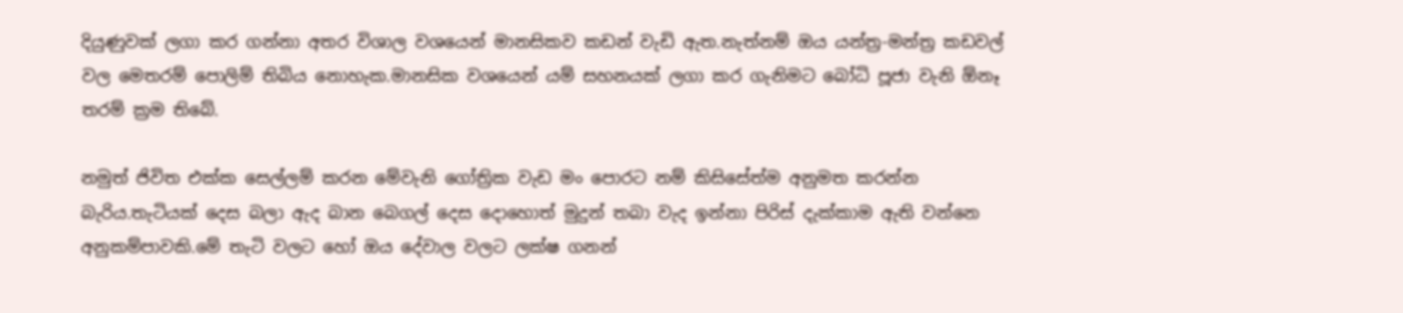දියුණුවක් ලගා කර ගන්නා අතර විශාල වශයෙන් මානසිකව කඩන් වැඩි ඇත.නැත්නම් ඔය යන්ත්‍ර-මන්ත්‍ර කඩවල් වල මෙතරම් පොලිම් තිබිය නොහැක.මානසික වශයෙන් යම් සහනයක් ලගා කර ගැනිමට බෝධි පූජා වැනි ඕනෑ තරම් ක්‍රම තිබේ.

නමුත් ජිවිත එක්ක සෙල්ලම් කරන මේවැනි ගෝත්‍රික වැඩ මං පොරට නම් කිසිසේත්ම අනුමත කරන්න බැරිය.තැටියක් දෙස බලා ඇද බාන බෙගල් දෙස දොහොත් මුදුන් තබා වැද ඉන්නා පිරිස් දැක්කාම ඇති වන්නෙ අනුකම්පාවකි.මේ තැටි වලට හෝ ඔය දේවාල වලට ලක්ෂ ගනන්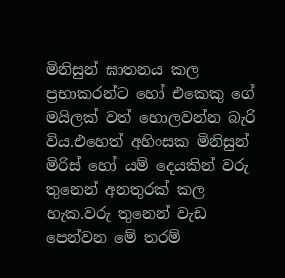මිනිසුන් ඝාතනය කල ප්‍රභාකරන්ට හෝ එකෙකු ගේ මයිලක් වත් හොලවන්න බැරි විය.එහෙත් අහිංසක මිනිසුන් මිරිස් හෝ යම් දෙයකින් වරු තුනෙන් අනතුරක් කල හැක.වරු තුනෙන් වැඩ පෙන්වන මේ තරම්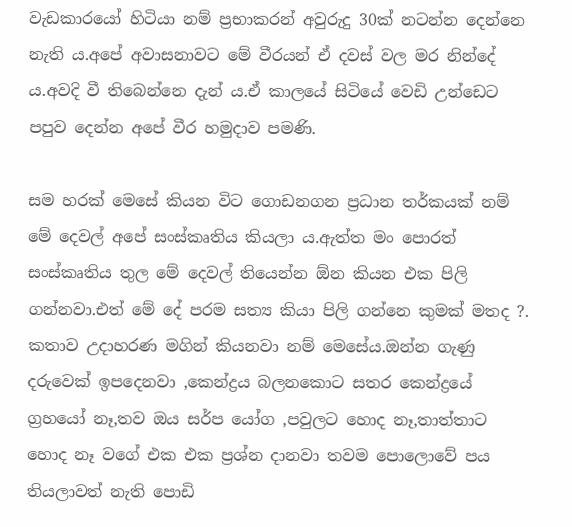වැඩකාරයෝ හිටියා නම් ප්‍රභාකරන් අවුරුදු 30ක් නටන්න දෙන්නෙ නැති ය.අපේ අවාසනාවට මේ වීරයන් ඒ දවස් වල මර නින්දේ ය.අවදි වී තිබෙන්නෙ දැන් ය.ඒ කාලයේ සිටියේ වෙඩි උන්ඩෙට පපුව දෙන්න අපේ වීර හමුදාව පමණි.

සම හරක් මෙසේ කියන විට ගොඩනගන ප්‍රධාන තර්කයක් නම් මේ දෙවල් අපේ සංස්කෘතිය කියලා ය.ඇත්ත මං පොරත් සංස්කෘතිය තුල මේ දෙවල් තියෙන්න ඕන කියන එක පිලි ගන්නවා.එත් මේ දේ පරම සත්‍ය කියා පිලි ගන්නෙ කුමක් මතද ?. කතාව උදාහරණ මගින් කියනවා නම් මෙසේය.ඔන්න ගැණු දරුවෙක් ඉපදෙනවා ,කෙන්ද්‍රය බලනකොට සතර කෙන්ද්‍රයේ ග්‍රහයෝ නෑ,තව ඔය සර්ප යෝග ,පවුලට හොද නෑ,තාත්තාට හොද නෑ වගේ එක එක ප්‍රශ්න දානවා තවම පොලොවේ පය තියලාවත් නැති පොඩි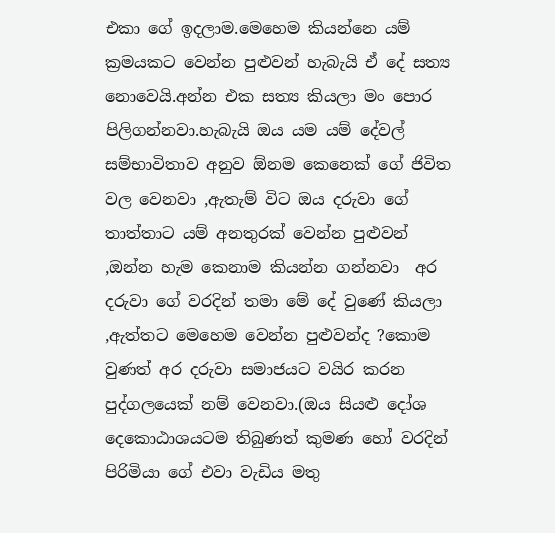එකා ගේ ඉදලාම.මෙහෙම කියන්නෙ යම් ක්‍රමයකට වෙන්න පුළුවන් හැබැයි ඒ දේ සත්‍ය නොවෙයි.අන්න එක සත්‍ය කියලා මං පොර පිලිගන්නවා.හැබැයි ඔය යම යම් දේවල් සම්භාවිතාව අනුව ඕනම කෙනෙක් ගේ ජිවිත වල වෙනවා ,ඇතැම් විට ඔය දරුවා ගේ තාත්තාට යම් අනතුරක් වෙන්න පුළුවන් ,ඔන්න හැම කෙනාම කියන්න ගන්නවා  අර දරුවා ගේ වරදින් තමා මේ දේ වුණේ කියලා ,ඇත්තට මෙහෙම වෙන්න පුළුවන්ද ?කොම වුණත් අර දරුවා සමාජයට වයිර කරන පුද්ගලයෙක් නම් වෙනවා.(ඔය සියළු දෝශ දෙකොඨාශයටම තිබුණත් කුමණ හෝ වරදින් පිරිමියා ගේ එවා වැඩිය මතු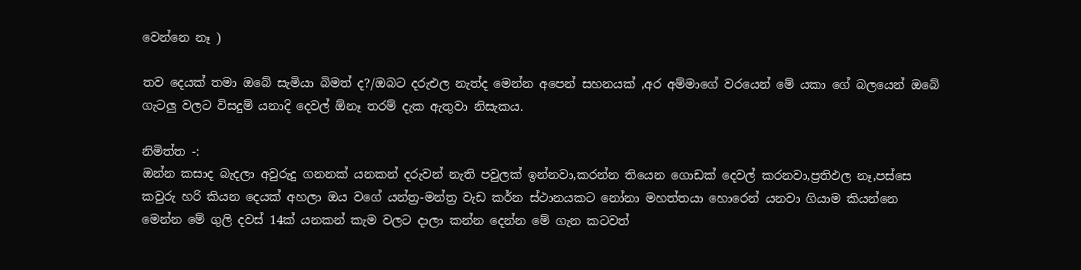වෙන්නෙ නෑ )

තව දෙයක් තමා ඔබේ සැමියා බිමත් ද?/ඔබට දරුඑල නැත්ද මෙන්න අපෙන් සහනයක් ,අර අම්මාගේ වරයෙන් මේ යකා ගේ බලයෙන් ඔබේ ගැටලු වලට විසදුම් යනාදි දෙවල් ඕනෑ තරම් දැක ඇතුවා නිසැකය.

නිමිත්ත -:
ඔන්න කසාද බැදලා අවුරුදු ගනනක් යනකන් දරුවන් නැති පවුලක් ඉන්නවා,කරන්න තියෙන ගොඩක් දෙවල් කරනවා,ප්‍රතිඵල නෑ,පස්සෙ කවුරු හරි කියන දෙයක් අහලා ඔය වගේ යන්ත්‍ර-මන්ත්‍ර වැඩ කර්න ස්ථානයකට නෝනා මහත්තයා හොරෙන් යනවා ගියාම කියන්නෙ මෙන්න මේ ගුලි දවස් 14ක් යනකන් කැම වලට දාලා කන්න දෙන්න මේ ගැන කටවත්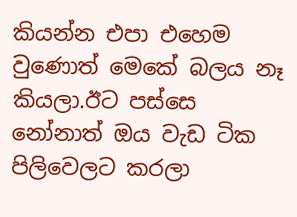කියන්න එපා එහෙම වුණොත් මෙකේ බලය නෑ කියලා.ඊට පස්සෙ නෝනාත් ඔය වැඩ ටික පිලිවෙලට කරලා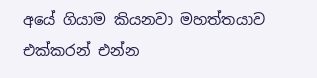අයේ ගියාම කියනවා මහත්තයාව එක්කරන් එන්න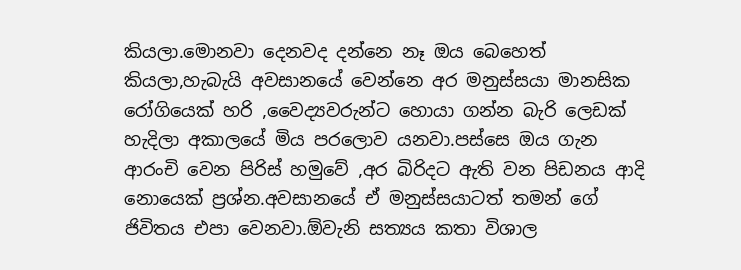කියලා.මොනවා දෙනවද දන්නෙ නෑ ඔය බෙහෙත් කියලා,හැබැයි අවසානයේ වෙන්නෙ අර මනුස්සයා මානසික රෝගියෙක් හරි ,වෛද්‍යවරුන්ට හොයා ගන්න බැරි ලෙඩක් හැදිලා අකාලයේ මිය පරලොව යනවා.පස්සෙ ඔය ගැන ආරංචි වෙන පිරිස් හමුවේ ,අර බිරිදට ඇති වන පිඩනය ආදි නොයෙක් ප්‍රශ්න.අවසානයේ ඒ මනුස්සයාටත් තමන් ගේ ජිවිතය එපා වෙනවා.ඕවැනි සත්‍යය කතා විශාල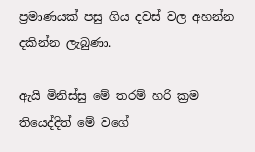ප්‍රමාණයක් පසු ගිය දවස් වල අහන්න දකින්න ලැබුණා.

ඇයි මිනිස්සු මේ තරම් හරි ක්‍රම තියෙද්දිත් මේ වගේ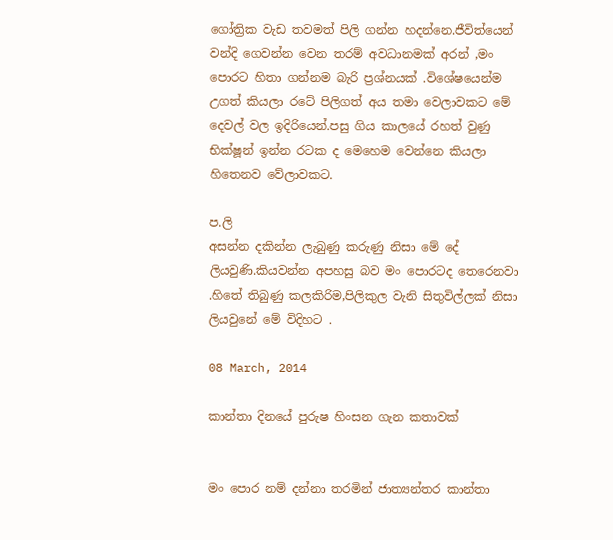ගෝත්‍රික වැඩ තවමත් පිලි ගන්න හදන්නෙ.ජීවිත්යෙන් වන්දි ගෙවන්න වෙන තරම් අවධානමක් අරන් ,මං පොරට හිතා ගන්නම බැරි ප්‍රශ්නයක් .විශේෂයෙන්ම උගත් කියලා රටේ පිලිගත් අය තමා වෙලාවකට මේ දෙවල් වල ඉදිරියෙන්.පසු ගිය කාලයේ රහත් වුණු භික්ෂූන් ඉන්න රටක ද මෙහෙම වෙන්නෙ කියලා හිතෙනව වේලාවකට.

ප.ලි
අසන්න දකින්න ලැබුණු කරුණු නිසා මේ දේ ලියවුණි.කියවන්න අපහසු බව මං පොරටද තෙරෙනවා .හිතේ තිබුණු කලකිරිම,පිලිකුල වැනි සිතුවිල්ලක් නිසා ලියවුනේ මේ විදිහට .

08 March, 2014

කාන්තා දිනයේ පුරුෂ හිංසන ගැන කතාවක්


මං පොර නම් දන්නා තරමින් ජාත්‍යන්තර කාන්තා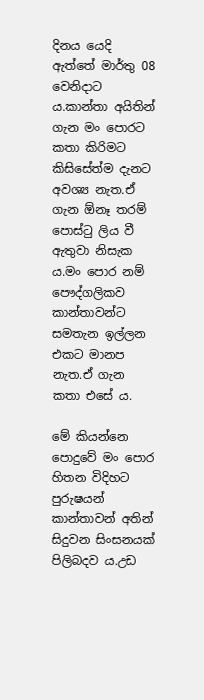දිනය යෙදි ඇත්තේ මාර්තු 08 වෙනිදාට ය.කාන්තා අයිතින් ගැන මං පොරට කතා කිරිමට කිසිසේත්ම දැනට අවශ්‍ය නැත.ඒ ගැන ඕනෑ තරම් පොස්ටු ලිය වී ඇතුවා නිසැක ය.මං පොර නම් පෞද්ගලිකව කාන්තාවන්ට සමතැන ඉල්ලන එකට මානප නැත.ඒ ගැන කතා එසේ ය.

මේ කියන්නෙ පොදුවේ මං පොර හිතන විදිහට පුරුෂයන් කාන්තාවන් අතින් සිදුවන සිංසනයක් පිලිබදව ය.උඩ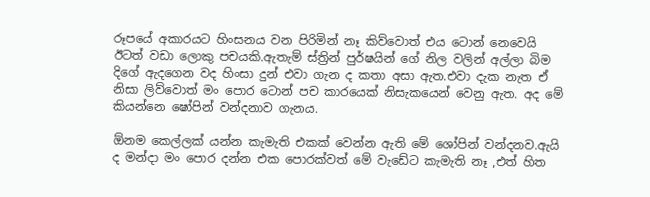රූපයේ අකාරයට හිංසනය වන පිරිමින් නෑ කිව්වොත් එය ටොන් නෙවෙයි ඊටත් වඩා ලොකු පචයකි.ඇතැම් ස්ත්‍රින් පුර්ෂයින් ගේ නිල වලින් අල්ලා බිම දිගේ ඇදගෙන වද හිංසා දුන් එවා ගැන ද කතා අසා ඇත.එවා දැක නැත ඒ නිසා ලිව්වොත් මං පොර ටොන් පච කාරයෙක් නිසැකයෙන් වෙනු ඇත. අද මේ කියන්නෙ ෂෝපින් වන්දනාව ගැනය.

ඕනම කෙල්ලක් යන්න කැමැති එකක් වෙන්න ඇති මේ ශෝපින් වන්දනව.ඇයි ද මන්දා මං පොර දන්න එක පොරක්වත් මේ වැඩේට කැමැති නෑ ,එත් හිත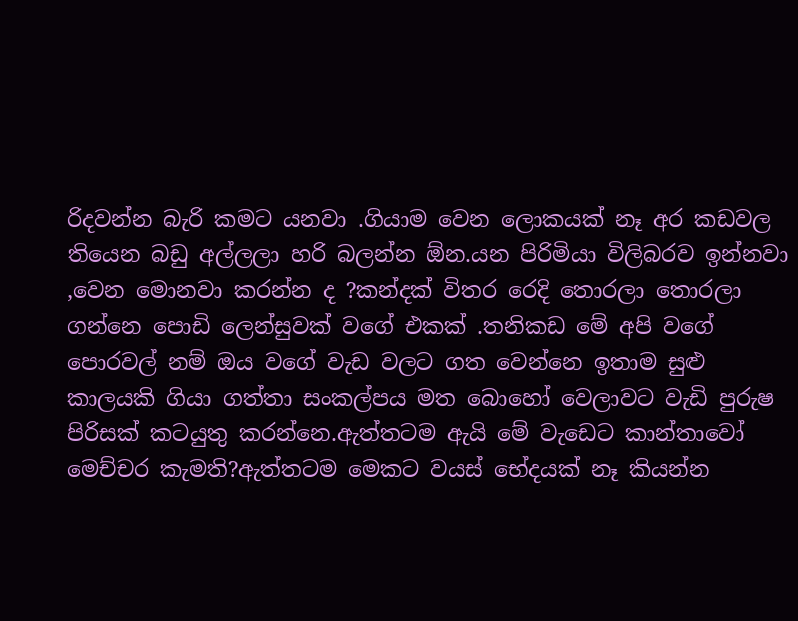රිදවන්න බැරි කමට යනවා .ගියාම වෙන ලොකයක් නෑ අර කඩවල තියෙන බඩු අල්ලලා හරි බලන්න ඕන.යන පිරිමියා විලිබරව ඉන්නවා ,වෙන මොනවා කරන්න ද ?කන්දක් විතර රෙදි තොරලා තොරලා ගන්නෙ පොඩි ලෙන්සුවක් වගේ එකක් .තනිකඩ මේ අපි වගේ පොරවල් නම් ඔය වගේ වැඩ වලට ගත වෙන්නෙ ඉතාම සුළු කාලයකි ගියා ගත්තා සංකල්පය මත බොහෝ වෙලාවට වැඩි පුරුෂ පිරිසක් කටයුතු කරන්නෙ.ඇත්තටම ඇයි මේ වැඩෙට කාන්තාවෝ මෙච්චර කැමති?ඇත්තටම මෙකට වයස් භේදයක් නෑ කියන්න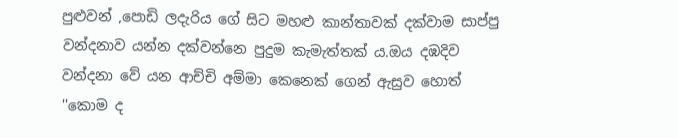පුළුවන් ,පොඩි ලදැරිය ගේ සිට මහළු කාන්තාවක් දක්වාම සාප්පු වන්දනාව යන්න දක්වන්නෙ පුදුම කැමැත්තක් ය.ඔය දඹදිව වන්දනා වේ යන ආච්චි අම්මා කෙනෙක් ගෙන් ඇසුව හොත් ''කොම ද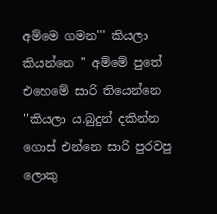අම්මෙ ගමන''' කියලා කියන්නෙ '' අම්මේ පුතේ එහෙමේ සාරි තියෙන්නෙ ''කියලා ය.බුදුන් දකින්න ගොස් එන්නෙ සාරි පුරවපු ලොකු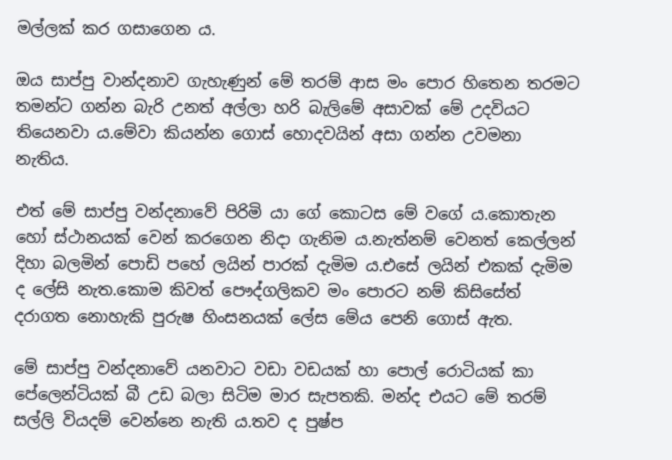මල්ලක් කර ගසාගෙන ය.

ඔය සාප්පු වාන්දනාව ගැහැණුන් මේ තරම් ආස මං පොර හිතෙන තරමට තමන්ට ගන්න බැරි උනත් අල්ලා හරි බැලිමේ අසාවක් මේ උදවියට තියෙනවා ය.මේවා කියන්න ගොස් හොදවයින් අසා ගන්න උවමනා නැතිය.

එත් මේ සාප්පු වන්දනාවේ පිරිමි යා ගේ කොටස මේ වගේ ය.කොතැන හෝ ස්ථානයක් වෙන් කරගෙන නිදා ගැනිම ය.නැත්නම් වෙනත් කෙල්ලන් දිහා බලමින් පොඩි පහේ ලයින් පාරක් දැමිම ය.එසේ ලයින් එකක් දැමිම ද ලේසි නැත.කොම කිවත් පෞද්ගලිකව මං පොරට නම් කිසිසේත් දරාගත නොහැකි පුරුෂ හිංසනයක් ලේස මේය පෙනි ගොස් ඇත.

මේ සාප්පු වන්දනාවේ යනවාට වඩා වඩයක් හා පොල් රොටියක් කා පේලෙන්ටියක් බී උඩ බලා සිටිම මාර සැපතකි. මන්ද එයට මේ තරම් සල්ලි වියදම් වෙන්නෙ නැති ය.තව ද පුෂ්ප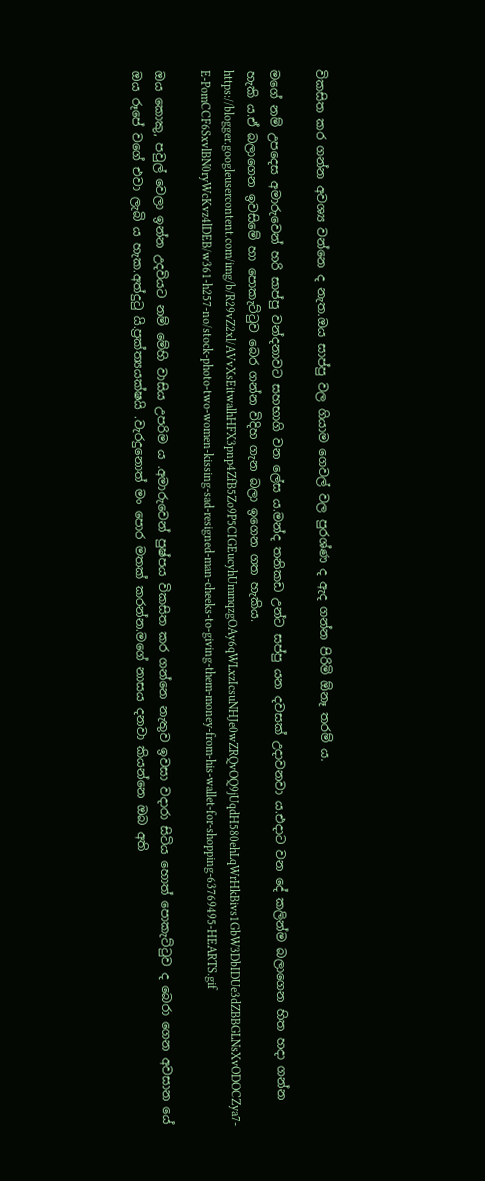විකසිත කර ගන්න අවශ්‍ය වන්නෙ ද නැත.ඔය සාප්පු වල ගියාම ගෙවල් වල පුරශ්ණ ද ඇද ගන්න පිරිමි ඕනෑ තරම් ය.

මගේ නම් උපදෙස අමාරුවෙන් හරි සාප්පු වන්දනාවට සහභාගි වන ලේස ය.මන්ද තනිකඩ උන්ට සප්පු යන දවසක් උදාවනවා ය.එදාට වන දේ කලින්ම බලාගෙන හිත හදා ගන්න හැකි ය.ඒ බලාගෙන ඉවසිමේ හා පොකැට්ටුව බෙර ගන්න විදිහ ගැන බලා ඉගෙන ගත හැකිය.
https://blogger.googleusercontent.com/img/b/R29vZ2xl/AVvXsEitwalhHFX3pnp4ZfB5Zo9P5CIGEucyhUmmqzgOAy6qWLxzIcsuNHJe0wZRQvOQ9jUqdH580ehLqWrHkBivs1GbW3DbIDUe3dZBBGLNsXvODOCZya7-E-PomCCF6SxvlBN0ryWcKvz4lDEB/w361-h257-no/stock-photo-two-women-kissing-sad-resigned-man-cheeks-to-giving-them-money-from-his-wallet-for-shopping-63769495-HEARTS.gif

ඔය කොකු, පවුල් වෙලා ඉන්න උදවියට නම් මේහි වාසිය උපරිම ය .අමාරුවෙන් පුෂ්පය විකසිත කර ගන්නෙ නැතුව ඉවසා වදාරා සිටිය හොත් පොකැට්ටුව ද බෙරා ගෙන අවසාන යේ ඔය රූපේ වගේ එවා ලැබි ය හැක.අත්දුටු යි.ප්‍රක්ත්‍යයක්ෂයි .වැරදුනොත් මං පොර මතක් කරන්න.මගේ නාසය දනවා කියන්නෙ ඔබ අති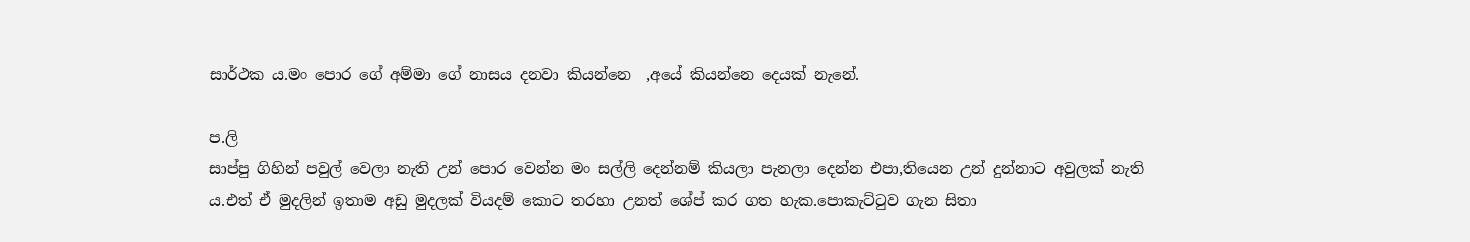සාර්ථක ය.මං පොර ගේ අම්මා ගේ නාසය දනවා කියන්නෙ  ,අයේ කියන්නෙ දෙයක් නැනේ.

ප.ලි
සාප්පු ගිහින් පවුල් වෙලා නැති උන් පොර වෙන්න මං සල්ලි දෙන්නම් කියලා පැනලා දෙන්න එපා,තියෙන උන් දුන්නාට අවුලක් නැති ය.එත් ඒ මුදලින් ඉතාම අඩු මුදලක් වියදම් කොට තරහා උනත් ශේප් කර ගත හැක.පොකැට්ටුව ගැන සිතා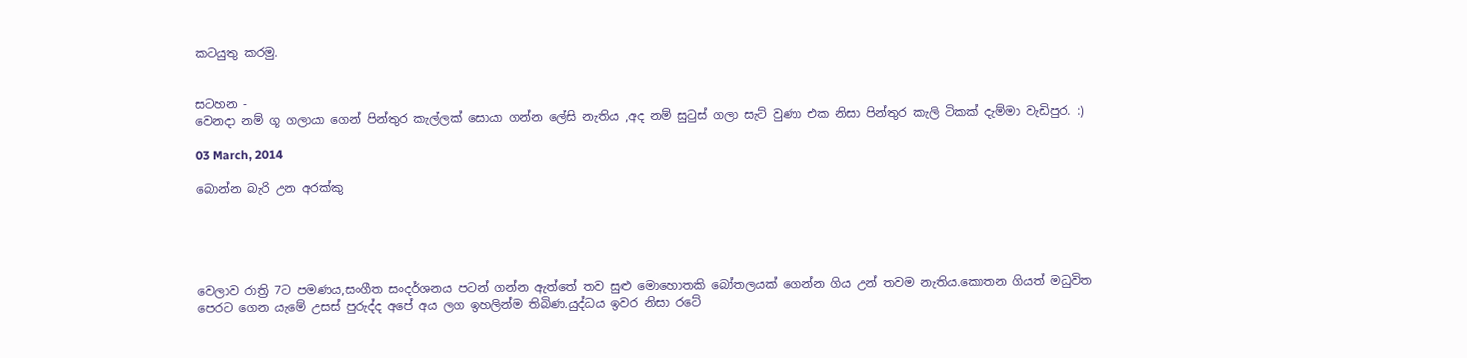කටයුතු කරමු.


සටහන -
වෙනදා නම් ගූ ගලායා ගෙන් පින්තුර කැල්ලක් සොයා ගන්න ලේසි නැතිය ,අද නම් සුටුස් ගලා සැට් වුණා එක නිසා පින්තුර කැලි ටිකක් දැම්මා වැඩිපුර. :)

03 March, 2014

බොන්න බැරි උන අරක්කු





වෙලාව රාත්‍රි 7ට පමණය,සංගීත සංදර්ශනය පටන් ගන්න ඇත්තේ තව සුළු මොහොතකි බෝතලයක් ගෙන්න ගිය උන් තවම නැතිය.කොතන ගියත් මධුවිත පෙරට ගෙන යැමේ උසස් පුරුද්ද අපේ අය ලග ඉහලින්ම තිබිණ.යුද්ධය ඉවර නිසා රටේ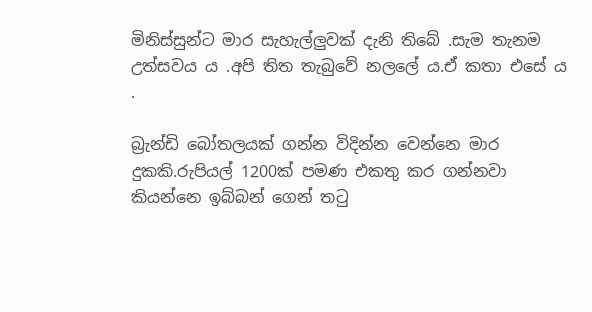මිනිස්සුන්ට මාර සැහැල්ලුවක් දැනි තිබේ .සැම තැනම උත්සවය ය .අපි තිත තැබුවේ නලලේ ය.ඒ කතා එසේ ය .

බ්‍රැන්ඩි බෝතලයක් ගන්න විදින්න වෙන්නෙ මාර දුකකි.රුපියල් 1200ක් පමණ එකතු කර ගන්නවා කියන්නෙ ඉබ්බන් ගෙන් තටු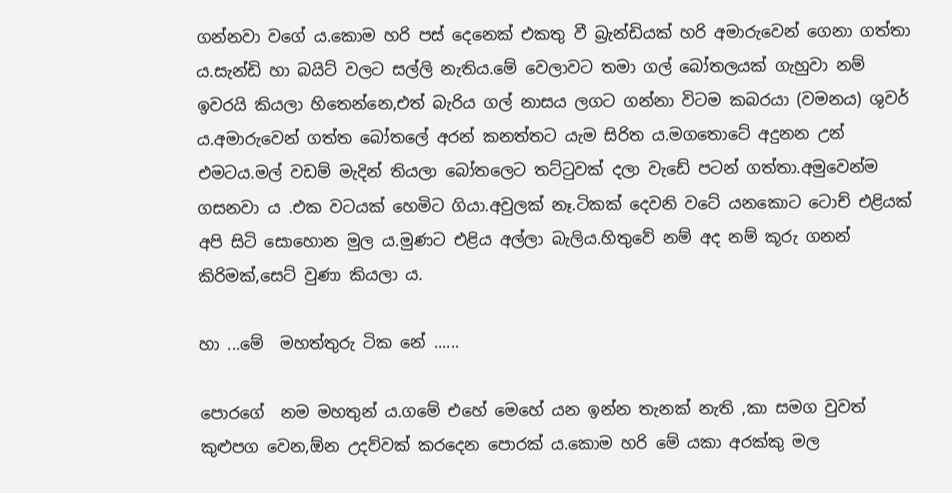ගන්නවා වගේ ය.කොම හරි පස් දෙනෙක් එකතු වී බ්‍රැන්ඩියක් හරි අමාරුවෙන් ගෙනා ගත්තා ය.සැන්ඩි හා බයිට් වලට සල්ලි නැතිය.මේ වෙලාවට තමා ගල් බෝතලයක් ගැහුවා නම් ඉවරයි කියලා හිතෙන්නෙ,එත් බැරිය ගල් නාසය ලගට ගන්නා විටම කබරයා (වමනය) ශුවර් ය.අමාරුවෙන් ගත්ත බෝතලේ අරන් කනත්තට යැම සිරිත ය.මගතොටේ අදුනන උන් එමටය.මල් වඩම් මැදින් තියලා බෝතලෙට තට්ටුවක් දලා වැඩේ පටන් ගත්තා.අමුවෙන්ම ගසනවා ය .එක වටයක් හෙමිට ගියා.අවුලක් නෑ.ටිකක් දෙවනි වටේ යනකොට ටොච් එළියක් අපි සිටි සොහොන මුල ය.මුණට එළිය අල්ලා බැලිය.හිතුවේ නම් අද නම් කූරු ගනන් කිරිමක්,සෙට් වුණා කියලා ය.

හා ...මේ  මහත්තුරු ටික නේ ......

පොරගේ  නම මහතුන් ය.ගමේ එහේ මෙහේ යන ඉන්න තැනක් නැති ,කා සමග වුවත් කුළුපග වෙන,ඕන උදව්වක් කරදෙන පොරක් ය.කොම හරි මේ යකා අරක්කු මල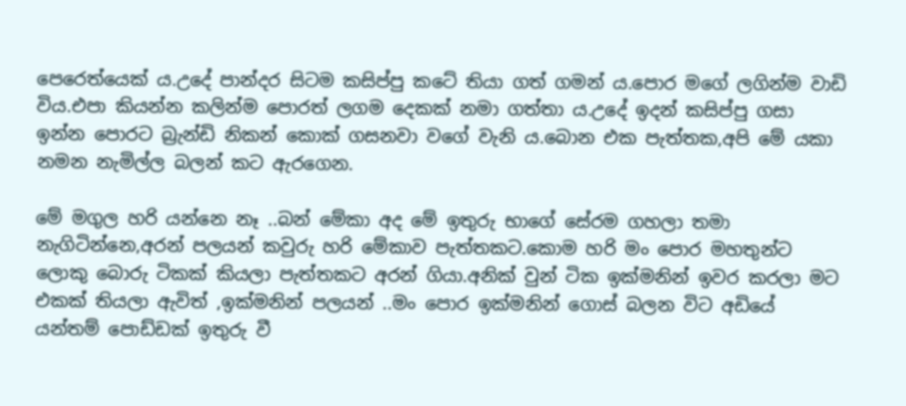පෙරෙත්යෙක් ය.උදේ පාන්දර සිටම කසිප්පු කටේ තියා ගත් ගමන් ය.පොර මගේ ලගින්ම වාඩි විය.එපා කියන්න කලින්ම පොරත් ලගම දෙකක් නමා ගත්තා ය.උදේ ඉදන් කසිප්පු ගසා ඉන්න පොරට බ්‍රැන්ඩි නිකන් කොක් ගසනවා වගේ වැනි ය.බොන එක පැත්තක,අපි මේ යකා නමන නැමිල්ල බලන් කට ඇරගෙන.

මේ මගුල හරි යන්නෙ නෑ ..බන් මේකා අද මේ ඉතුරු භාගේ සේරම ගහලා තමා නැගිටින්නෙ,අරන් පලයන් කවුරු හරි මේකාව පැත්තකට.කොම හරි මං පොර මහතුන්ට ලොකු බොරු ටිකක් කියලා පැත්තකට අරන් ගියා.අනික් වුන් ටික ඉක්මනින් ඉවර කරලා මට එකක් තියලා ඇවිත් ,ඉක්මනින් පලයන් ..මං පොර ඉක්මනින් ගොස් බලන විට අඩියේ යන්තම් පොඩ්ඩක් ඉතුරු වී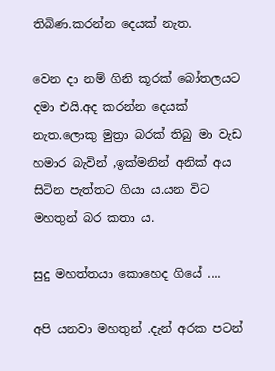තිබිණ.කරන්න දෙයක් නැත.

වෙන දා නම් ගිනි කූරක් බෝතලයට දමා එයි.අද කරන්න දෙයක් නැත.ලොකු මුත්‍රා බරක් තිබු මා වැඩ හමාර බැවින් ,ඉක්මනින් අනික් අය සිටින පැත්තට ගියා ය.යන විට මහතුන් බර කතා ය.

සුදු මහත්තයා කොහෙද ගියේ ....

අපි යනවා මහතුන් .දැන් අරක පටන්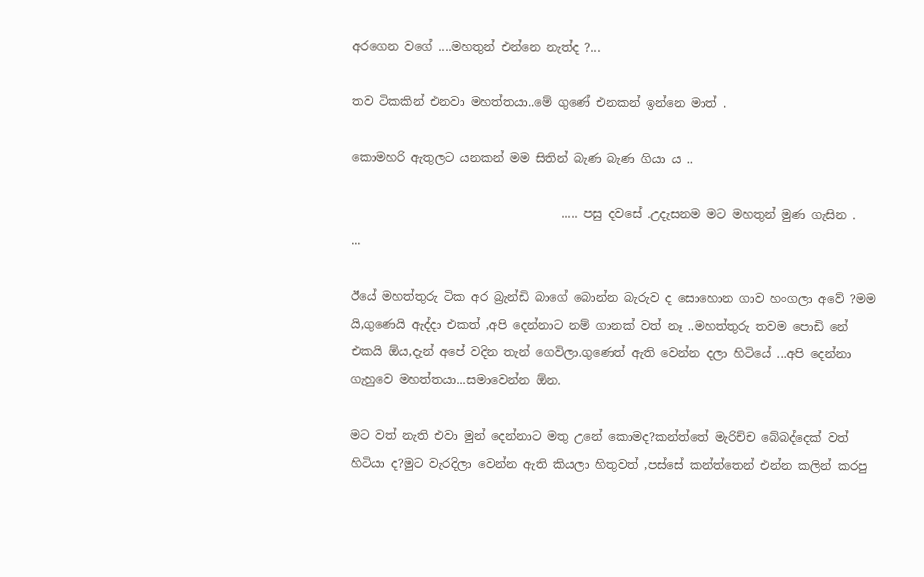අරගෙන වගේ ....මහතුන් එන්නෙ නැත්ද ?...

තව ටිකකින් එනවා මහත්තයා..මේ ගුණේ එනකන් ඉන්නෙ මාත් .

කොමහරි ඇතුලට යනකන් මම සිතින් බැණ බැණ ගියා ය ..

                                   ..... පසු දවසේ .උදැසනම මට මහතුන් මුණ ගැසින .  ...

ඊයේ මහත්තුරු ටික අර බ්‍රැන්ඩි බාගේ බොන්න බැරුව ද සොහොන ගාව හංගලා අවේ ?මම යි,ගුණෙයි ඇද්දා එකත් ,අපි දෙන්නාට නම් ගානක් වත් නෑ ..මහත්තුරු තවම පොඩි නේ එකයි ඕය,දැන් අපේ වදින තැන් ගෙවිලා.ගුණෙත් ඇති වෙන්න දලා හිටියේ ...අපි දෙන්නා ගැහුවෙ මහත්තයා...සමාවෙන්න ඕන.

මට වත් නැති එවා මුන් දෙන්නාට මතු උනේ කොමද?කන්ත්තේ මැරිච්ච බේබද්දෙක් වත් හිටියා ද?මුට වැරදිලා වෙන්න ඇති කියලා හිතුවත් ,පස්සේ කන්ත්තෙන් එන්න කලින් කරපු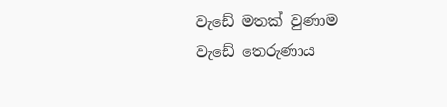වැඩේ මතක් වුණාම වැඩේ තෙරුණාය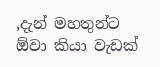,දැන් මහතුන්ට ඕවා කියා වැඩක්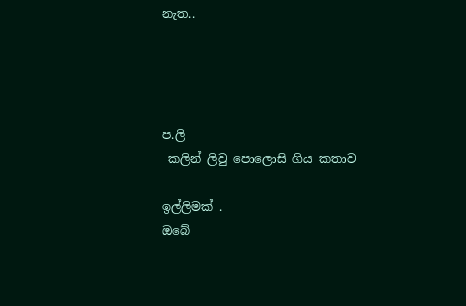නැත..




ප.ලි
 කලින් ලිවු පොලොසි ගිය කතාව

ඉල්ලිමක් .
ඔබේ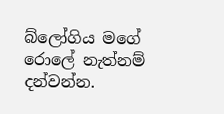බ්ලෝගිය මගේ රොලේ නැත්නම් දන්වන්න.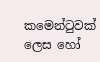කමෙන්ටුවක් ලෙස හෝ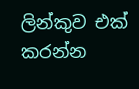ලින්කුව එක් කරන්න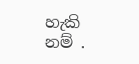හැකි නම් .